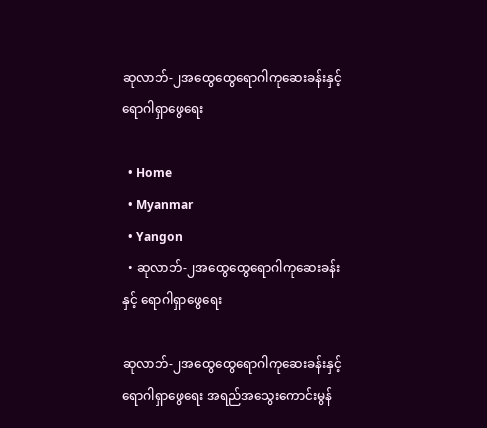ဆုလာဘ်-၂အထွေထွေရောဂါကုဆေးခန်းနှင့် ရောဂါရှာဖွေရေး

  • Home
  • Myanmar
  • Yangon
  • ဆုလာဘ်-၂အထွေထွေရောဂါကုဆေးခန်းနှင့် ရောဂါရှာဖွေရေး

ဆုလာဘ်-၂အထွေထွေရောဂါကုဆေးခန်းနှင့် ရောဂါရှာဖွေရေး အရည်အသွေးကောင်းမွန်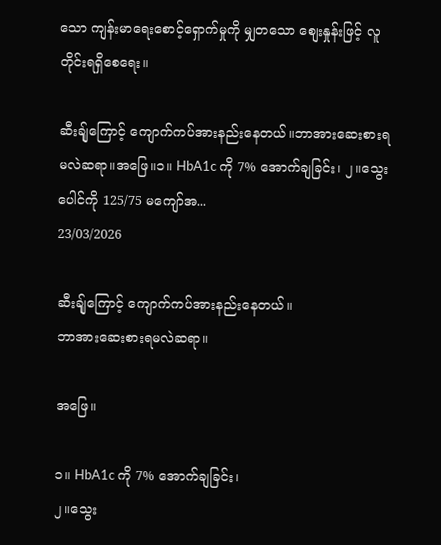သော ကျန်းမာရေးစောင့်ရှောက်မှုကို မျှတသော စျေးနှုန်းဖြင့် လူတိုင်းရရှိစေရေး။

ဆီးချ်ုကြောင့် ကျောက်ကပ်အားနည်းနေတယ်။ဘာအားဆေးစားရမလဲဆရာ။အဖြေ။၁။ HbA1c ကို 7% အောက်ချခြင်း၊ ၂။သွေးပေါင်ကို 125/75 မကျော်အ...
23/03/2026

ဆီးချ်ုကြောင့် ကျောက်ကပ်အားနည်းနေတယ်။
ဘာအားဆေးစားရမလဲဆရာ။

အဖြေ။

၁။ HbA1c ကို 7% အောက်ချခြင်း၊
၂။သွေး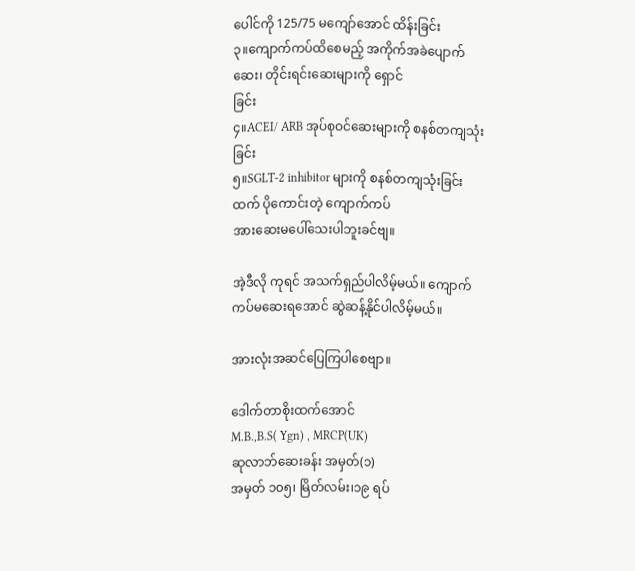ပေါင်ကို 125/75 မကျော်အောင် ထိန်းခြင်း
၃။ကျောက်ကပ်ထိစေမည့် အကိုက်အခဲပျောက်ဆေး၊ တိုင်းရင်းဆေးများကို ရှောင်
ခြင်း
၄။ACEI/ ARB အုပ်စုဝင်ဆေးများကို စနစ်တကျသုံးခြင်း
၅။SGLT-2 inhibitor များကို စနစ်တကျသုံးခြင်းထက် ပိုကောင်းတဲ့ ကျောက်ကပ်
အားဆေးမပေါ်သေးပါဘူးခင်ဗျ။

အဲ့ဒီလို ကုရင် အသက်ရှည်ပါလိမ့်မယ်။ ကျောက်ကပ်မဆေးရအောင် ဆွဲဆန့်နိုင်ပါလိမ့်မယ်။

အားလုံးအဆင်ပြေကြပါစေဗျာ။

ဒေါက်တာစိုးထက်အောင်
M.B.,B.S( Ygn) , MRCP(UK)
ဆုလာဘ်ဆေးခန်း အမှတ်(၁)
အမှတ် ၁၀၅၊ မြိတ်လမ်း၊၁၉ ရပ်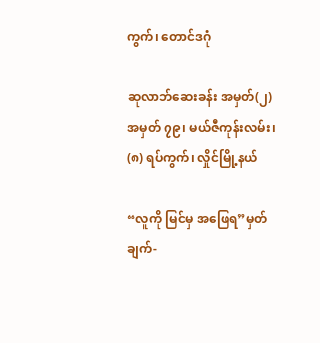ကွက်၊ တောင်ဒဂုံ

ဆုလာဘ်ဆေးခန်း အမှတ်(၂)
အမှတ် ၇၉၊ မယ်ဇီကုန်းလမ်း၊ (၈) ရပ်ကွက်၊ လှိုင်မြို့နယ်

“လူကို မြင်မှ အဖြေရ”မှတ်ချက်-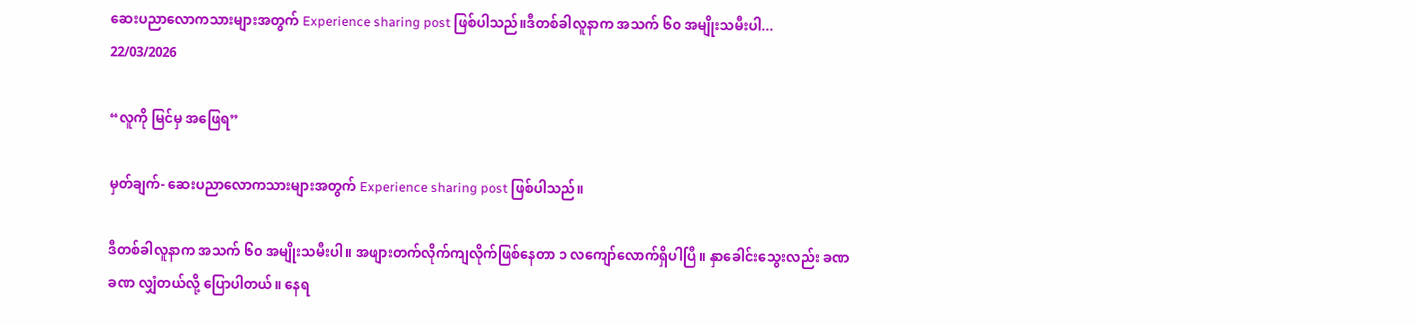ဆေးပညာလောကသားများအတွက် Experience sharing post ဖြစ်ပါသည်။ဒီတစ်ခါလူနာက အသက် ၆၀ အမျိုးသမီးပါ...
22/03/2026

“လူကို မြင်မှ အဖြေရ”

မှတ်ချက်- ဆေးပညာလောကသားများအတွက် Experience sharing post ဖြစ်ပါသည်။

ဒီတစ်ခါလူနာက အသက် ၆၀ အမျိုးသမီးပါ။ အဖျားတက်လိုက်ကျလိုက်ဖြစ်နေတာ ၁ လကျော်လောက်ရှိပါပြီ။ နှာခေါင်းသွေးလည်း ခဏခဏ လျှံတယ်လို့ ပြောပါတယ်။ နေရ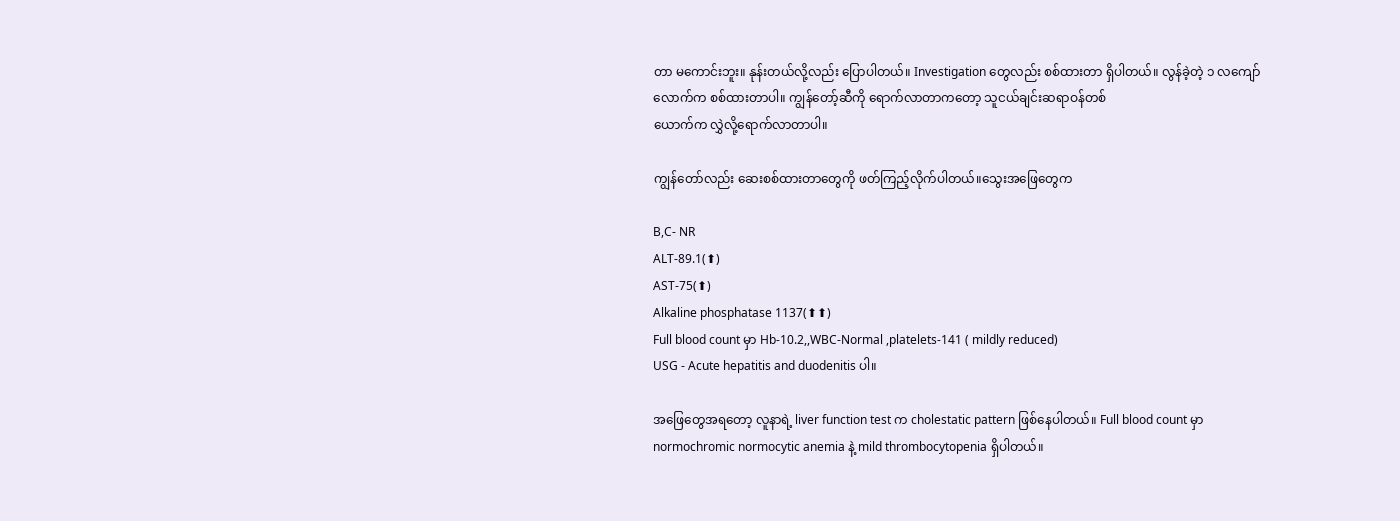တာ မကောင်းဘူး။ နုန်းတယ်လို့လည်း ပြောပါတယ်။ Investigation တွေလည်း စစ်ထားတာ ရှိပါတယ်။ လွန်ခဲ့တဲ့ ၁ လကျော်လောက်က စစ်ထားတာပါ။ ကျွန်တော့်ဆီကို ရောက်လာတာကတော့ သူငယ်ချင်းဆရာဝန်တစ်
ယောက်က လွှဲလို့ရောက်လာတာပါ။

ကျွန်တော်လည်း ဆေးစစ်ထားတာတွေကို ဖတ်ကြည့်လိုက်ပါတယ်။သွေးအဖြေတွေက

B,C- NR
ALT-89.1(⬆)
AST-75(⬆)
Alkaline phosphatase 1137(⬆⬆)
Full blood count မှာ Hb-10.2,,WBC-Normal ,platelets-141 ( mildly reduced)
USG - Acute hepatitis and duodenitis ပါ။

အဖြေတွေအရတော့ လူနာရဲ့ liver function test က cholestatic pattern ဖြစ်နေပါတယ်။ Full blood count မှာ normochromic normocytic anemia နဲ့ mild thrombocytopenia ရှိပါတယ်။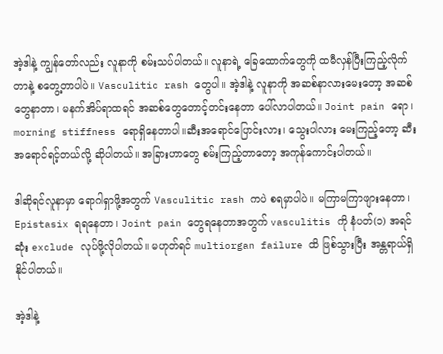အဲ့ဒါနဲ့ ကျွန်တော်လည်း လူနာကို စမ်းသပ်ပါတယ်။ လူနာရဲ့ ခြေထောက်တွေကို ထမီလှန်ပြီးကြည့်လိုက်တာနဲ့ စတွေ့တာပါပဲ။ Vasculitic rash တွေပါ။ အဲ့ဒါနဲ့ လူနာကို အဆစ်နာလားမေးတော့ အဆစ်တွေနာတာ၊ မနက်အိပ်ရာထရင် အဆစ်တွေတောင့်တင်းနေတာ ပေါ်လာပါတယ်။ Joint pain ရော၊ morning stiffness ရောရှိနေတာပါ။ဆီးအရောင်ပြောင်းလား၊ သွေးပါလား မေးကြည့်တော့ ဆီးအရောင်ရင့်တယ်လို့ ဆိုပါတယ်။ အခြားဟာတွေ စမ်းကြည့်တာတော့ အကုန်ကောင်းပါတယ်။

ဒါဆိုရင်လူနာမှာ ရောဂါရှာဖို့အတွက် Vasculitic rash ကပဲ စရမှာပါပဲ။ မကြာမကြာဖျားနေတာ၊ Epistasix ရရနေတာ၊ Joint pain တွေရနေတာအတွက် vasculitis ကို နံပတ်(၁) အရင်ဆုံး exclude လုပ်ဖို့လိုပါတယ်။ မဟုတ်ရင် multiorgan failure ထိ ဖြစ်သွားပြီး အန္တရာယ်ရှိနိုင်ပါတယ်။

အဲ့ဒါနဲ့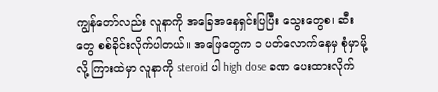ကျွန်တော်လည်း လူနာကို အခြေအနေရှင်းပြပြီး သွေးတွေစ၊ ဆီးတွေ စစ်ခိုင်းလိုက်ပါတယ်။ အဖြေတွေက ၁ ပတ်လောက်နေမှ စုံမှာမို့လို့ ကြားထဲမှာ လူနာကို steroid ပါ high dose ခဏ ပေးထားလိုက်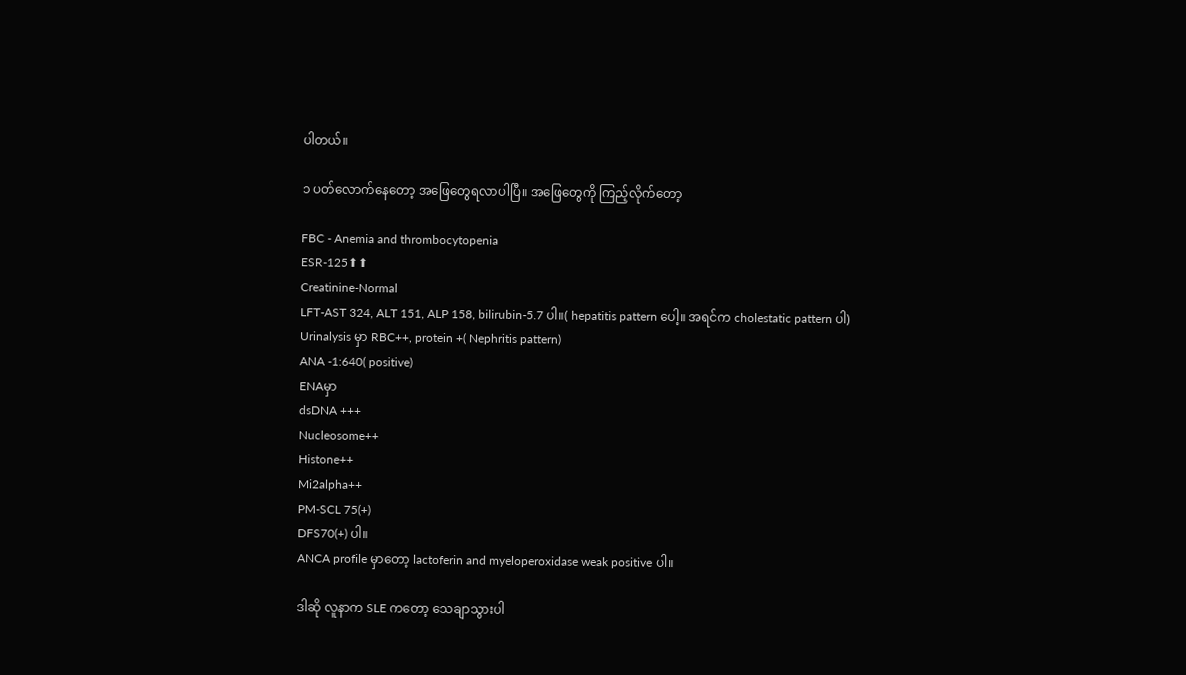ပါတယ်။

၁ ပတ်လောက်နေတော့ အဖြေတွေရလာပါပြီ။ အဖြေတွေကို ကြည့်လိုက်တော့

FBC - Anemia and thrombocytopenia
ESR-125⬆⬆
Creatinine-Normal
LFT-AST 324, ALT 151, ALP 158, bilirubin-5.7 ပါ။( hepatitis pattern ပေါ့။ အရင်က cholestatic pattern ပါ)
Urinalysis မှာ RBC++, protein +( Nephritis pattern)
ANA -1:640( positive)
ENAမှာ
dsDNA +++
Nucleosome++
Histone++
Mi2alpha++
PM-SCL 75(+)
DFS70(+) ပါ။
ANCA profile မှာတော့ lactoferin and myeloperoxidase weak positive ပါ။

ဒါဆို လူနာက SLE ကတော့ သေချာသွားပါ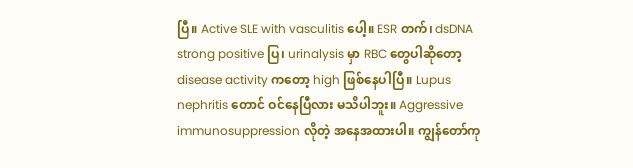ပြီ။ Active SLE with vasculitis ပေါ့။ ESR တက်၊ dsDNA strong positive ပြ၊ urinalysis မှာ RBC တွေပါဆိုတော့ disease activity ကတော့ high ဖြစ်နေပါပြီ။ Lupus nephritis တောင် ဝင်နေပြီလား မသိပါဘူး။ Aggressive immunosuppression လိုတဲ့ အနေအထားပါ။ ကျွန်တော်ကု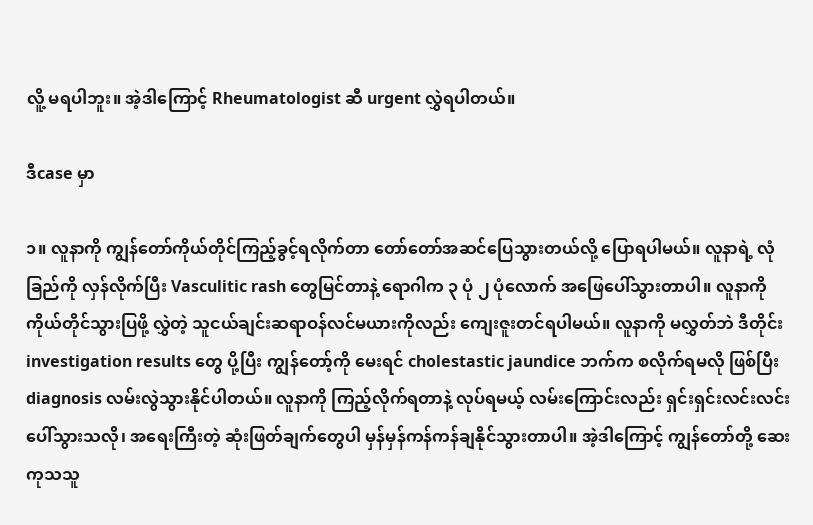လိူ့ မရပါဘူး။ အဲ့ဒါကြောင့် Rheumatologist ဆီ urgent လွှဲရပါတယ်။

ဒီcase မှာ

၁။ လူနာကို ကျွန်တော်ကိုယ်တိုင်ကြည့်ခွင့်ရလိုက်တာ တော်တော်အဆင်ပြေသွားတယ်လို့ ပြောရပါမယ်။ လူနာရဲ့ လုံခြည်ကို လှန်လိုက်ပြီး Vasculitic rash တွေမြင်တာနဲ့ ရောဂါက ၃ ပုံ ၂ ပုံလောက် အဖြေပေါ်သွားတာပါ။ လူနာကို ကိုယ်တိုင်သွားပြဖို့ လွှဲတဲ့ သူငယ်ချင်းဆရာဝန်လင်မယားကိုလည်း ကျေးဇူးတင်ရပါမယ်။ လူနာကို မလွှတ်ဘဲ ဒီတိုင်း investigation results တွေ ပို့ပြီး ကျွန်တော့်ကို မေးရင် cholestastic jaundice ဘက်က စလိုက်ရမလို ဖြစ်ပြီး diagnosis လမ်းလွဲသွားနိုင်ပါတယ်။ လူနာကို ကြည့်လိုက်ရတာနဲ့ လုပ်ရမယ့် လမ်းကြောင်းလည်း ရှင်းရှင်းလင်းလင်းပေါ်သွားသလို၊ အရေးကြီးတဲ့ ဆုံးဖြတ်ချက်တွေပါ မှန်မှန်ကန်ကန်ချနိုင်သွားတာပါ။ အဲ့ဒါကြောင့် ကျွန်တော်တို့ ဆေးကုသသူ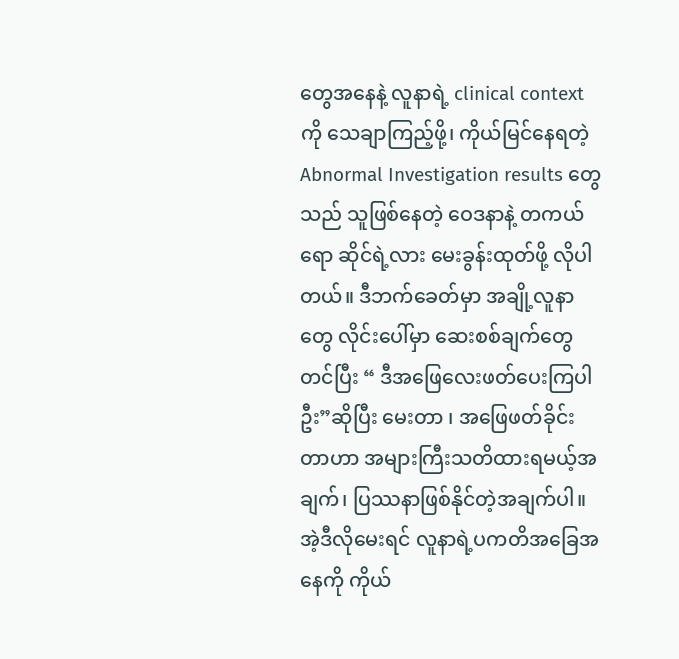တွေအနေနဲ့ လူနာရဲ့ clinical context ကို သေချာကြည့်ဖို့၊ ကိုယ်မြင်နေရတဲ့ Abnormal Investigation results တွေသည် သူဖြစ်နေတဲ့ ဝေဒနာနဲ့ တကယ်ရော ဆိုင်ရဲ့လား မေးခွန်းထုတ်ဖို့ လိုပါတယ်။ ဒီဘက်ခေတ်မှာ အချို့လူနာတွေ လိုင်းပေါ်မှာ ဆေးစစ်ချက်တွေ တင်ပြီး “ ဒီအဖြေလေးဖတ်ပေးကြပါဦး”ဆိုပြီး မေးတာ ၊ အဖြေဖတ်ခိုင်းတာဟာ အများကြီးသတိထားရမယ့်အချက်၊ ပြဿနာဖြစ်နိုင်တဲ့အချက်ပါ။ အဲ့ဒီလိုမေးရင် လူနာရဲ့ပကတိအခြေအနေကို ကိုယ်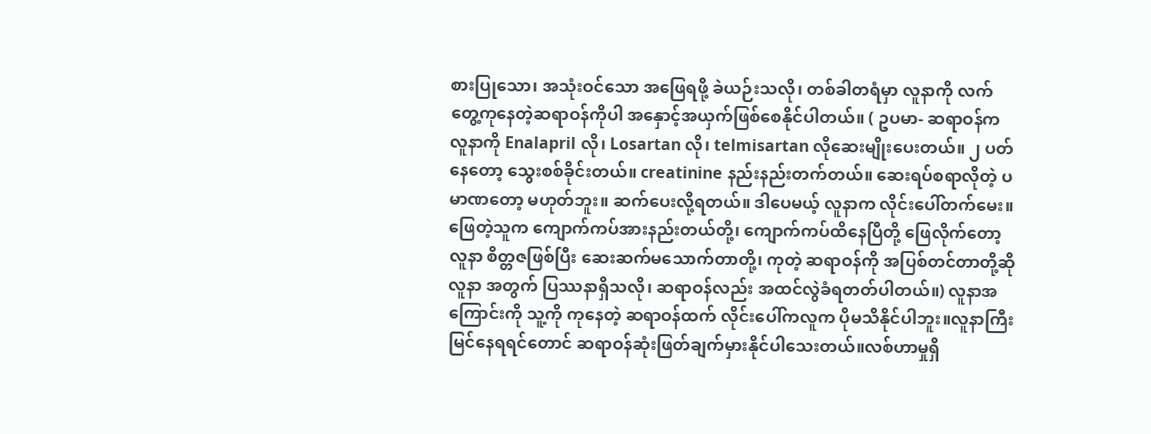စားပြုသော၊ အသုံးဝင်သော အဖြေရဖို့ ခဲယဉ်းသလို၊ တစ်ခါတရံမှာ လူနာကို လက်တွေ့ကုနေတဲ့ဆရာဝန်ကိုပါ အနှောင့်အယှက်ဖြစ်စေနိုင်ပါတယ်။ ( ဥပမာ- ဆရာဝန်က လူနာကို Enalapril လို၊ Losartan လို၊ telmisartan လိုဆေးမျိုးပေးတယ်။ ၂ ပတ်နေတော့ သွေးစစ်ခိုင်းတယ်။ creatinine နည်းနည်းတက်တယ်။ ဆေးရပ်စရာလိုတဲ့ ပမာဏတော့ မဟုတ်ဘူး။ ဆက်ပေးလို့ရတယ်။ ဒါပေမယ့် လူနာက လိုင်းပေါ်တက်မေး။ ဖြေတဲ့သူက ကျောက်ကပ်အားနည်းတယ်တို့၊ ကျောက်ကပ်ထိနေပြီတို့ ဖြေလိုက်တော့ လူနာ စိတ္တဇဖြစ်ပြီး ဆေးဆက်မသောက်တာတို့၊ ကုတဲ့ ဆရာဝန်ကို အပြစ်တင်တာတို့ဆို လူနာ အတွက် ပြဿနာရှိသလို၊ ဆရာဝန်လည်း အထင်လွဲခံရတတ်ပါတယ်။) လူနာအကြောင်းကို သူ့ကို ကုနေတဲ့ ဆရာဝန်ထက် လိုင်းပေါ်ကလူက ပိုမသိနိုင်ပါဘူး။လူနာကြီးမြင်နေရရင်တောင် ဆရာဝန်ဆုံးဖြတ်ချက်မှားနိုင်ပါသေးတယ်။လစ်ဟာမှုရှိ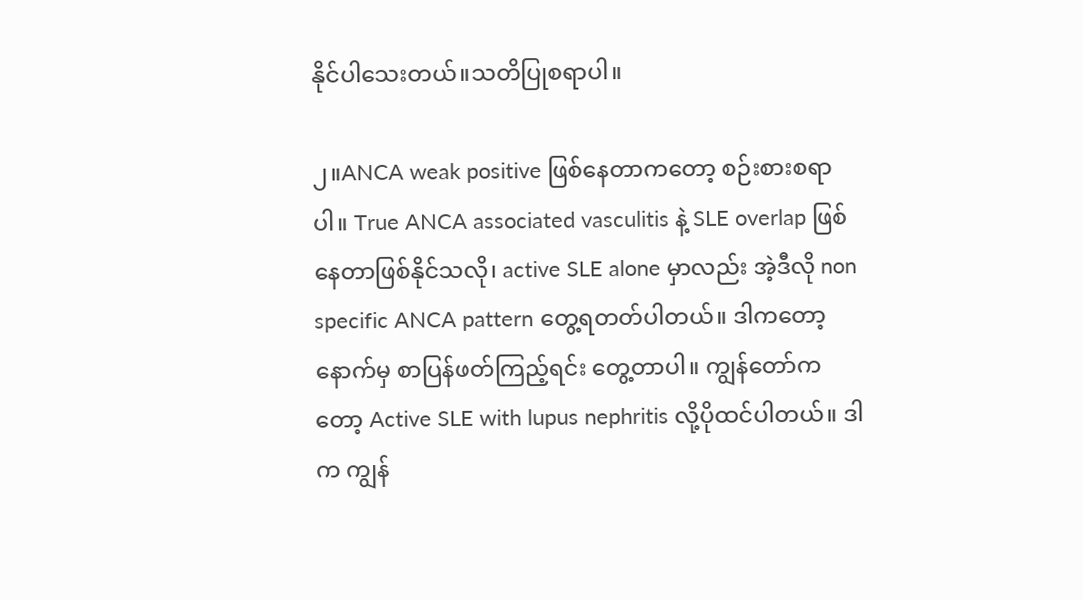နိုင်ပါသေးတယ်။သတိပြုစရာပါ။

၂။ANCA weak positive ဖြစ်နေတာကတော့ စဉ်းစားစရာပါ။ True ANCA associated vasculitis နဲ့ SLE overlap ဖြစ်နေတာဖြစ်နိုင်သလို၊ active SLE alone မှာလည်း အဲ့ဒီလို non specific ANCA pattern တွေ့ရတတ်ပါတယ်။ ဒါကတော့ နောက်မှ စာပြန်ဖတ်ကြည့်ရင်း တွေ့တာပါ။ ကျွန်တော်ကတော့ Active SLE with lupus nephritis လို့ပိုထင်ပါတယ်။ ဒါက ကျွန်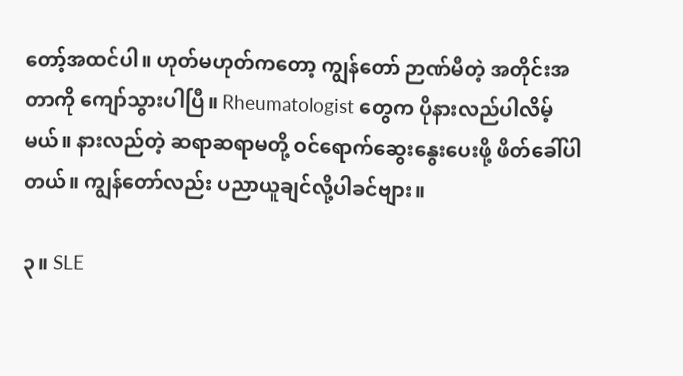တော့်အထင်ပါ။ ဟုတ်မဟုတ်ကတော့ ကျွန်တော် ဉာဏ်မီတဲ့ အတိုင်းအတာကို ကျော်သွားပါပြီ။ Rheumatologist တွေက ပိုနားလည်ပါလိမ့်မယ်။ နားလည်တဲ့ ဆရာဆရာမတို့ ဝင်ရောက်ဆွေးနွေးပေးဖို့ ဖိတ်ခေါ်ပါတယ်။ ကျွန်တော်လည်း ပညာယူချင်လို့ပါခင်ဗျား။

၃။ SLE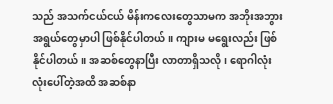သည် အသက်ငယ်ငယ် မိန်းကလေးတွေသာမက အဘိုးအဘွားအရွယ်တွေမှာပါ ဖြစ်နိုင်ပါတယ်။ ကျားမ မရွေးလည်း ဖြစ်နိုင်ပါတယ်။ အဆစ်တွေနာပြီး လာတာရှိသလို၊ ရောဂါလုံးလုံးပေါ်တဲ့အထိ အဆစ်နာ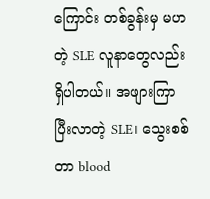ကြောင်း တစ်ခွန်းမှ မဟတဲ့ SLE လူနာတွေလည်းရှိပါတယ်။ အဖျားကြာပြီးလာတဲ့ SLE၊ သွေးစစ်တာ blood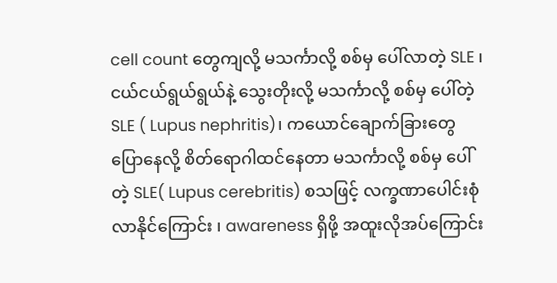cell count တွေကျလို့ မသင်္ကာလို့ စစ်မှ ပေါ်လာတဲ့ SLE ၊ ငယ်ငယ်ရွယ်ရွယ်နဲ့ သွေးတိုးလို့ မသင်္ကာလို့ စစ်မှ ပေါ်တဲ့ SLE ( Lupus nephritis)၊ ကယောင်ချောက်ခြားတွေ ပြောနေလို့ စိတ်ရောဂါထင်နေတာ မသင်္ကာလို့ စစ်မှ ပေါ်တဲ့ SLE( Lupus cerebritis) စသဖြင့် လက္ခဏာပေါင်းစုံလာနိုင်ကြောင်း ၊ awareness ရှိဖို့ အထူးလိုအပ်ကြောင်း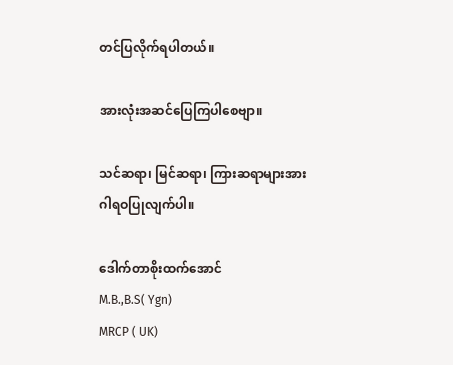တင်ပြလိုက်ရပါတယ်။

အားလုံးအဆင်ပြေကြပါစေဗျာ။

သင်ဆရာ၊ မြင်ဆရာ၊ ကြားဆရာများအား ဂါရဝပြုလျက်ပါ။

ဒေါက်တာစိုးထက်အောင်
M.B.,B.S( Ygn)
MRCP ( UK)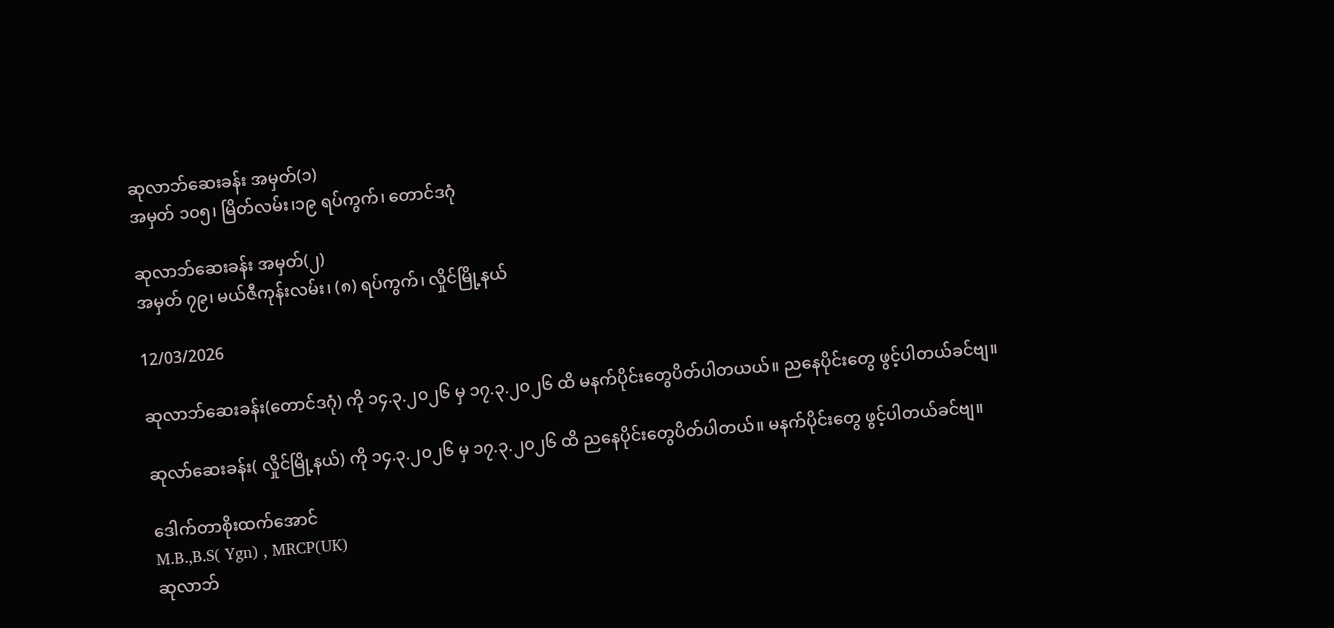ဆုလာဘ်ဆေးခန်း အမှတ်(၁)
အမှတ် ၁၀၅၊ မြိတ်လမ်း၊၁၉ ရပ်ကွက်၊ တောင်ဒဂုံ

ဆုလာဘ်ဆေးခန်း အမှတ်(၂)
အမှတ် ၇၉၊ မယ်ဇီကုန်းလမ်း၊ (၈) ရပ်ကွက်၊ လှိုင်မြို့နယ်

12/03/2026

ဆုလာဘ်ဆေးခန်း(တောင်ဒဂုံ) ကို ၁၄.၃.၂၀၂၆ မှ ၁၇.၃.၂၀၂၆ ထိ မနက်ပိုင်းတွေပိတ်ပါတယယ်။ ညနေပိုင်းတွေ ဖွင့်ပါတယ်ခင်ဗျ။

ဆုလာ်ဆေးခန်း( လှိုင်မြို့နယ်) ကို ၁၄.၃.၂၀၂၆ မှ ၁၇.၃.၂၀၂၆ ထိ ညနေပိုင်းတွေပိတ်ပါတယ်။ မနက်ပိုင်းတွေ ဖွင့်ပါတယ်ခင်ဗျ။

ဒေါက်တာစိုးထက်အောင်
M.B.,B.S( Ygn) , MRCP(UK)
ဆုလာဘ်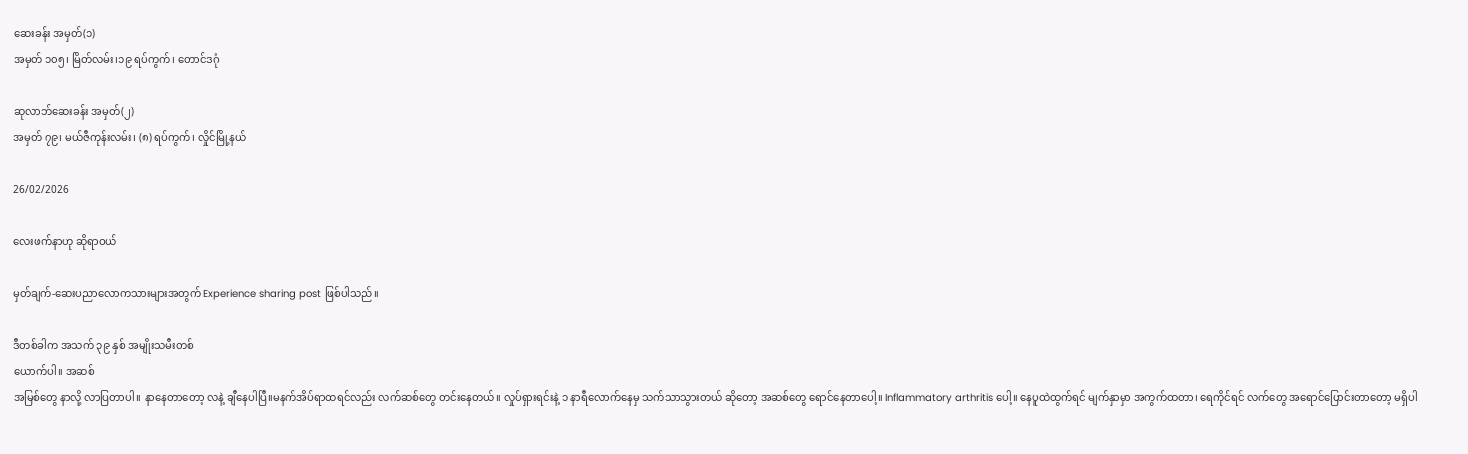ဆေးခန်း အမှတ်(၁)
အမှတ် ၁၀၅၊ မြိတ်လမ်း၊၁၉ ရပ်ကွက်၊ တောင်ဒဂုံ

ဆုလာဘ်ဆေးခန်း အမှတ်(၂)
အမှတ် ၇၉၊ မယ်ဇီကုန်းလမ်း၊ (၈) ရပ်ကွက်၊ လှိုင်မြို့နယ်

26/02/2026

လေးဖက်နာဟု ဆိုရာဝယ်

မှတ်ချက်-ဆေးပညာလောကသားများအတွက် Experience sharing post ဖြစ်ပါသည်။

ဒီတစ်ခါက အသက် ၃၉ နှစ် အမျိုးသမီးတစ်
ယောက်ပါ။ အဆစ်
အမြစ်တွေ နာလို့ လာပြတာပါ။ နာနေတာတော့ လနဲ့ ချီနေပါပြီ။မနက်အိပ်ရာထရင်လည်း လက်ဆစ်တွေ တင်းနေတယ်။ လှုပ်ရှားရင်းနဲ့ ၁ နာရီလောက်နေမှ သက်သာသွားတယ် ဆိုတော့ အဆစ်တွေ ရောင်နေတာပေါ့။ Inflammatory arthritis ပေါ့။ နေပူထဲထွက်ရင် မျက်နှာမှာ အကွက်ထတာ၊ ရေကိုင်ရင် လက်တွေ အရောင်ပြောင်းတာတော့ မရှိပါ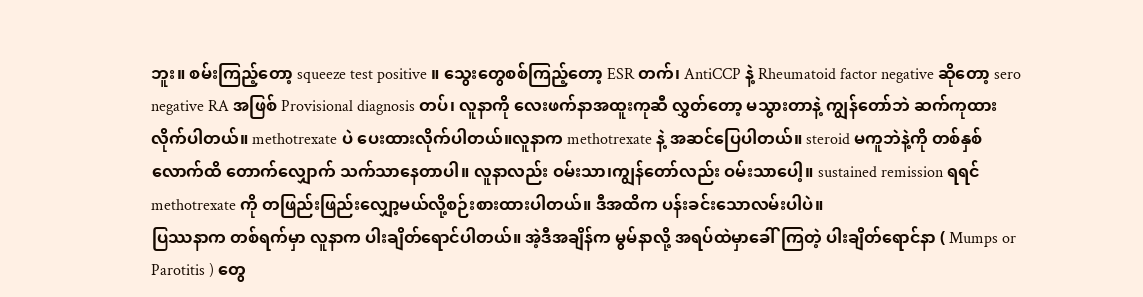ဘူး။ စမ်းကြည့်တော့ squeeze test positive ။ သွေးတွေစစ်ကြည့်တော့ ESR တက်၊ AntiCCP နဲ့ Rheumatoid factor negative ဆိုတော့ sero negative RA အဖြစ် Provisional diagnosis တပ်၊ လူနာကို လေးဖက်နာအထူးကုဆီ လွှတ်တော့ မသွားတာနဲ့ ကျွန်တော်ဘဲ ဆက်ကုထားလိုက်ပါတယ်။ methotrexate ပဲ ပေးထားလိုက်ပါတယ်။လူနာက methotrexate နဲ့ အဆင်ပြေပါတယ်။ steroid မကူဘဲနဲ့ကို တစ်နှစ်လောက်ထိ တောက်လျှောက် သက်သာနေတာပါ။ လူနာလည်း ဝမ်းသာ၊ကျွန်တော်လည်း ဝမ်းသာပေါ့။ sustained remission ရရင် methotrexate ကို တဖြည်းဖြည်းလျှော့မယ်လို့စဉ်းစားထားပါတယ်။ ဒီအထိက ပန်းခင်းသောလမ်းပါပဲ။
ပြဿနာက တစ်ရက်မှာ လူနာက ပါးချိတ်ရောင်ပါတယ်။ အဲ့ဒီအချိန်က မွမ်နာလို့ အရပ်ထဲမှာခေါ်ကြတဲ့ ပါးချိတ်ရောင်နာ ( Mumps or Parotitis ) တွေ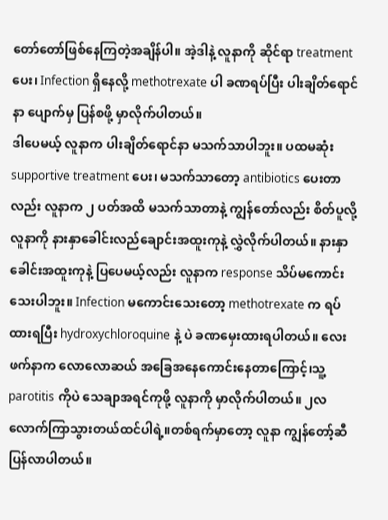တော်တော်ဖြစ်နေကြတဲ့အချိန်ပါ။ အဲ့ဒါနဲ့ လူနာကို ဆိုင်ရာ treatment ပေး၊ Infection ရှိနေလို့ methotrexate ပါ ခဏရပ်ပြီး ပါးချိတ်ရောင်နာ ပျောက်မှ ပြန်စဖို့ မှာလိုက်ပါတယ်။
ဒါပေမယ့် လူနာက ပါးချိတ်ရောင်နာ မသက်သာပါဘူး။ ပထမဆုံး supportive treatment ပေး၊ မသက်သာတော့ antibiotics ပေးတာလည်း လူနာက ၂ ပတ်အထိ မသက်သာတာနဲ့ ကျွန်တော်လည်း စိတ်ပူလို့ လူနာကို နားနှာခေါင်းလည်ချောင်းအထူးကုနဲ့ လွှဲလိုက်ပါတယ်။ နားနှာခေါင်းအထူးကုနဲ့ ပြပေမယ့်လည်း လူနာက response သိပ်မကောင်းသေးပါဘူး။ Infection မကောင်းသေးတော့ methotrexate က ရပ်ထားရပြီး hydroxychloroquine နဲ့ ပဲ ခဏမှေးထားရပါတယ်။ လေးဖက်နာက လောလောဆယ် အခြေအနေကောင်းနေတာကြောင့်၊သူ့ parotitis ကိုပဲ သေချာအရင်ကုဖို့ လူနာကို မှာလိုက်ပါတယ်။ ၂လလောက်ကြာသွားတယ်ထင်ပါရဲ့။တစ်ရက်မှာတော့ လူနာ ကျွန်တော့်ဆီ ပြန်လာပါတယ်။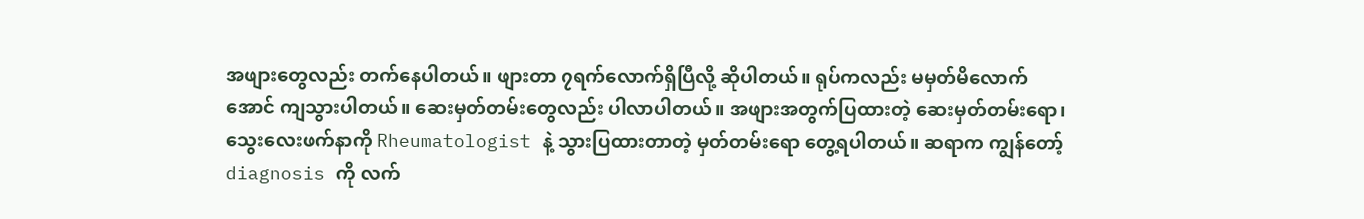အဖျားတွေလည်း တက်နေပါတယ်။ ဖျားတာ ၇ရက်လောက်ရှိပြီလို့ ဆိုပါတယ်။ ရုပ်ကလည်း မမှတ်မိလောက်အောင် ကျသွားပါတယ်။ ဆေးမှတ်တမ်းတွေလည်း ပါလာပါတယ်။ အဖျားအတွက်ပြထားတဲ့ ဆေးမှတ်တမ်းရော၊ သွေးလေးဖက်နာကို Rheumatologist နဲ့ သွားပြထားတာတဲ့ မှတ်တမ်းရော တွေ့ရပါတယ်။ ဆရာက ကျွန်တော့် diagnosis ကို လက်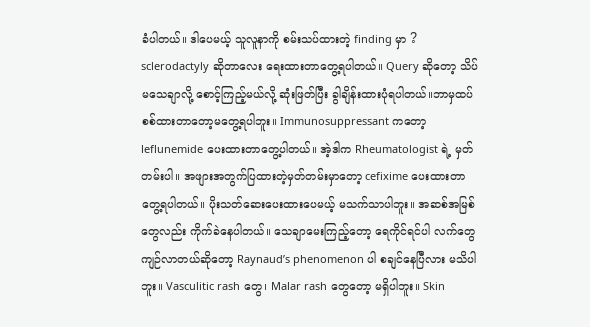ခံပါတယ်။ ဒါပေမယ့် သူလူနာကို စမ်းသပ်ထားတဲ့ finding မှာ ? sclerodactyly ဆိုတာလေး ရေးထားတာတွေ့ရပါတယ်။ Query ဆိုတော့ သိပ်မသေချာလို့ စောင့်ကြည့်မယ်လို့ ဆုံးဖြတ်ပြီး ခွါချိန်းထားပုံရပါတယ်။ဘာမှထပ်စစ်ထားတာတော့မတွေ့ရပါဘူး။ Immunosuppressant ကတော့ leflunemide ပေးထားတာတွေ့ပါတယ်။ အဲ့ဒါက Rheumatologist ရဲ့ မှတ်တမ်းပါ။ အဖျားအတွက်ပြထားတဲ့မှတ်တမ်းမှာတော့ cefixime ပေးထားတာတွေ့ရပါတယ်။ ပိုးသတ်ဆေးပေးထားပေမယ့် မသက်သာပါဘူး။ အဆစ်အမြစ်တွေလည်း ကိုက်ခဲနေပါတယ်။ သေချာမေးကြည့်တော့ ရေကိုင်ရင်ပါ လက်တွေကျဉ်လာတယ်ဆိုတော့ Raynaud’s phenomenon ပါ စချင်နေပြီလား မသိပါဘူး။ Vasculitic rash တွေ၊ Malar rash တွေတော့ မရှိပါဘူး။ Skin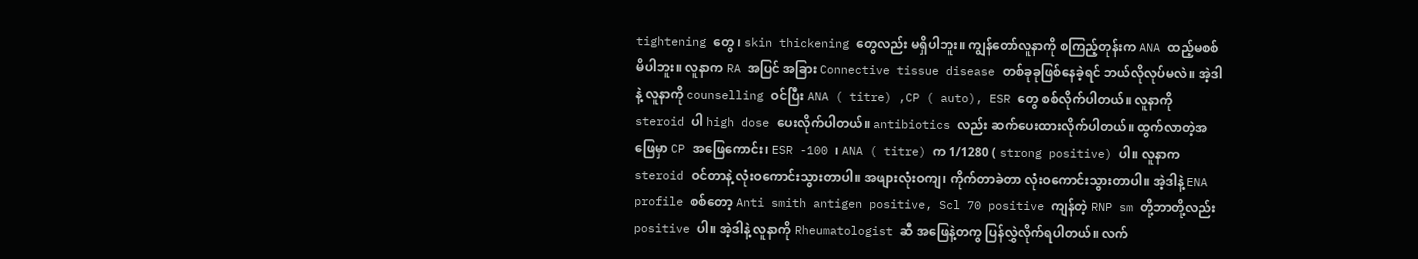tightening တွေ ၊ skin thickening တွေလည်း မရှိပါဘူး။ ကျွန်တော်လူနာကို စကြည့်တုန်းက ANA ထည့်မစစ်မိပါဘူး။ လူနာက RA အပြင် အခြား Connective tissue disease တစ်ခုခုဖြစ်နေခဲ့ရင် ဘယ်လိုလုပ်မလဲ။ အဲ့ဒါနဲ့ လူနာကို counselling ဝင်ပြီး ANA ( titre) ,CP ( auto), ESR တွေ စစ်လိုက်ပါတယ်။ လူနာကို steroid ပါ high dose ပေးလိုက်ပါတယ်။ antibiotics လည်း ဆက်ပေးထားလိုက်ပါတယ်။ ထွက်လာတဲ့အဖြေမှာ CP အဖြေကောင်း၊ ESR -100 ၊ ANA ( titre) က 1/1280 ( strong positive) ပါ။ လူနာက steroid ဝင်တာနဲ့ လုံးဝကောင်းသွားတာပါ။ အဖျားလုံးဝကျ၊ ကိုက်တာခဲတာ လုံးဝကောင်းသွားတာပါ။ အဲ့ဒါနဲ့ ENA profile စစ်တော့ Anti smith antigen positive, Scl 70 positive ကျန်တဲ့ RNP sm တို့ဘာတို့လည်း positive ပါ။ အဲ့ဒါနဲ့ လူနာကို Rheumatologist ဆီ အဖြေနဲ့တကွ ပြန်လွှဲလိုက်ရပါတယ်။ လက်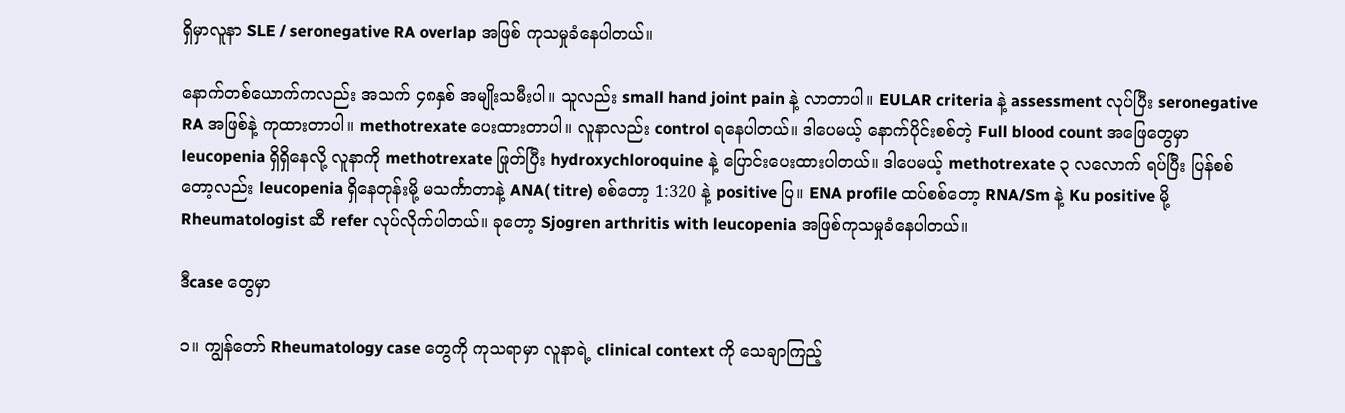ရှိမှာလူနာ SLE / seronegative RA overlap အဖြစ် ကုသမှုခံနေပါတယ်။

နောက်တစ်ယောက်ကလည်း အသက် ၄၈နှစ် အမျိုးသမီးပါ။ သူလည်း small hand joint pain နဲ့ လာတာပါ။ EULAR criteria နဲ့ assessment လုပ်ပြီး seronegative RA အဖြစ်နဲ့ ကုထားတာပါ။ methotrexate ပေးထားတာပါ။ လူနာလည်း control ရနေပါတယ်။ ဒါပေမယ့် နောက်ပိုင်းစစ်တဲ့ Full blood count အဖြေတွေမှာ leucopenia ရှိရှိနေလို့ လူနာကို methotrexate ဖြုတ်ပြီး hydroxychloroquine နဲ့ ပြောင်းပေးထားပါတယ်။ ဒါပေမယ့် methotrexate ၃ လလောက် ရပ်ပြီး ပြန်စစ်တော့လည်း leucopenia ရှိနေတုန်းမို့ မသင်္ကာတာနဲ့ ANA( titre) စစ်တော့ 1:320 နဲ့ positive ပြ။ ENA profile ထပ်စစ်တော့ RNA/Sm နဲ့ Ku positive မို့ Rheumatologist ဆီ refer လုပ်လိုက်ပါတယ်။ ခုတော့ Sjogren arthritis with leucopenia အဖြစ်ကုသမှုခံနေပါတယ်။

ဒီcase တွေမှာ

၁။ ကျွန်တော် Rheumatology case တွေကို ကုသရာမှာ လူနာရဲ့ clinical context ကို သေချာကြည့်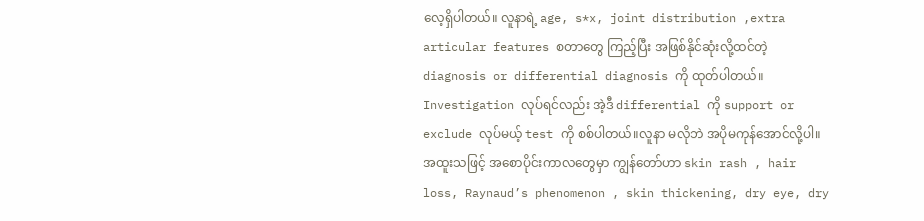လေ့ရှိပါတယ်။ လူနာရဲ့ age, s*x, joint distribution ,extra articular features စတာတွေ ကြည့်ပြီး အဖြစ်နိုင်ဆုံးလို့ထင်တဲ့ diagnosis or differential diagnosis ကို ထုတ်ပါတယ်။ Investigation လုပ်ရင်လည်း အဲ့ဒီ differential ကို support or exclude လုပ်မယ့် test ကို စစ်ပါတယ်။လူနာ မလိုဘဲ အပိုမကုန်အောင်လို့ပါ။ အထူးသဖြင့် အစောပိုင်းကာလတွေမှာ ကျွန်တော်ဟာ skin rash , hair loss, Raynaud’s phenomenon , skin thickening, dry eye, dry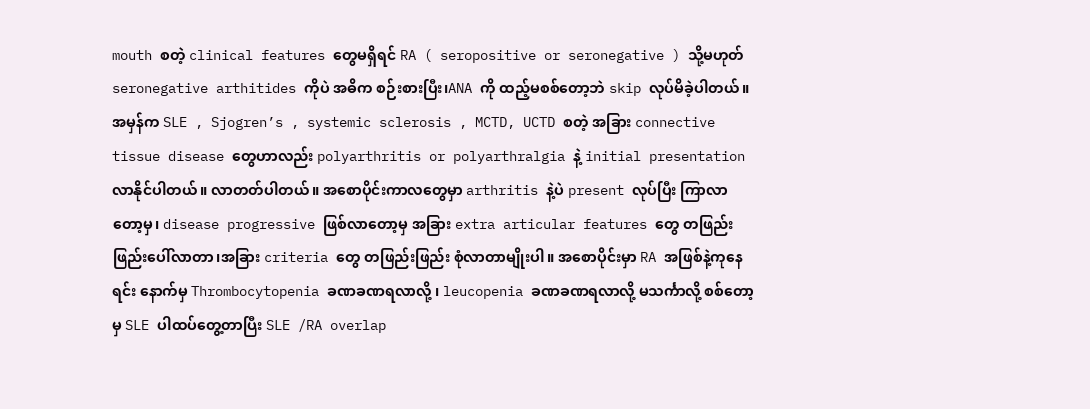mouth စတဲ့ clinical features တွေမရှိရင် RA ( seropositive or seronegative ) သို့မဟုတ် seronegative arthitides ကိုပဲ အဓိက စဉ်းစားပြီး၊ANA ကို ထည့်မစစ်တော့ဘဲ skip လုပ်မိခဲ့ပါတယ်။ အမှန်က SLE , Sjogren’s , systemic sclerosis , MCTD, UCTD စတဲ့ အခြား connective tissue disease တွေဟာလည်း polyarthritis or polyarthralgia နဲ့ initial presentation လာနိုင်ပါတယ်။ လာတတ်ပါတယ်။ အစောပိုင်းကာလတွေမှာ arthritis နဲ့ပဲ present လုပ်ပြီး ကြာလာတော့မှ၊ disease progressive ဖြစ်လာတော့မှ အခြား extra articular features တွေ တဖြည်းဖြည်းပေါ်လာတာ၊အခြား criteria တွေ တဖြည်းဖြည်း စုံလာတာမျိုးပါ။ အစောပိုင်းမှာ RA အဖြစ်နဲ့ကုနေရင်း နောက်မှ Thrombocytopenia ခဏခဏရလာလို့ ၊ leucopenia ခဏခဏရလာလို့ မသင်္ကာလို့ စစ်တော့မှ SLE ပါထပ်တွေ့တာပြီး SLE /RA overlap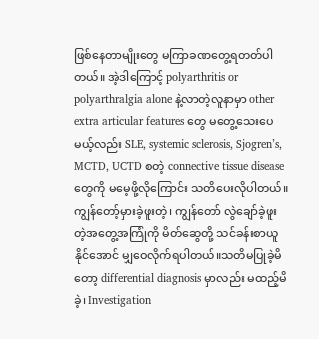ဖြစ်နေတာမျိုးတွေ မကြာခဏတွေ့ရတတ်ပါတယ်။ အဲ့ဒါကြောင့် polyarthritis or polyarthralgia alone နဲ့လာတဲ့လူနာမှာ other extra articular features တွေ မတွေ့သေးပေမယ့်လည်း SLE, systemic sclerosis, Sjogren’s, MCTD, UCTD စတဲ့ connective tissue disease တွေကို မမေ့ဖို့လိုကြောင်း သတိပေးလိုပါတယ်။ ကျွန်တော့်မှားခဲ့ဖူးတဲ့၊ ကျွန်တော် လွဲချော်ခဲ့ဖူးတဲ့အတွေ့အကြုံကို မိတ်ဆွေတို့ သင်ခန်းစာယူနိုင်အောင် မျှဝေလိုက်ရပါတယ်။သတိမပြုခဲ့မိတော့ differential diagnosis မှာလည်း မထည့်မိခဲ့၊ Investigation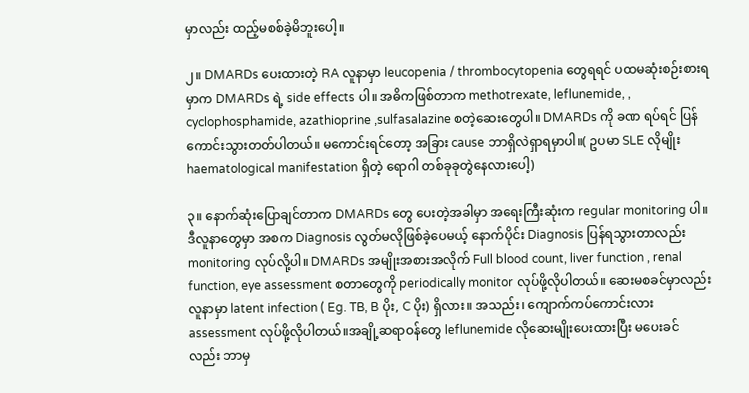မှာလည်း ထည့်မစစ်ခဲ့မိဘူးပေါ့။

၂။ DMARDs ပေးထားတဲ့ RA လူနာမှာ leucopenia / thrombocytopenia တွေရရင် ပထမဆုံးစဉ်းစားရမှာက DMARDs ရဲ့ side effects ပါ။ အဓိကဖြစ်တာက methotrexate, leflunemide, , cyclophosphamide, azathioprine ,sulfasalazine စတဲ့ဆေးတွေပါ။ DMARDs ကို ခဏ ရပ်ရင် ပြန်ကောင်းသွားတတ်ပါတယ်။ မကောင်းရင်တော့ အခြား cause ဘာရှိလဲရှာရမှာပါ။( ဥပမာ SLE လိုမျိုး haematological manifestation ရှိတဲ့ ရောဂါ တစ်ခုခုတွဲနေလားပေါ့)

၃။ နောက်ဆုံးပြောချင်တာက DMARDs တွေ ပေးတဲ့အခါမှာ အရေးကြီးဆုံးက regular monitoring ပါ။ ဒီလူနာတွေမှာ အစက Diagnosis လွတ်မလိုဖြစ်ခဲ့ပေမယ့် နောက်ပိုင်း Diagnosis ပြန်ရသွားတာလည်း monitoring လုပ်လို့ပါ။ DMARDs အမျိုးအစားအလိုက် Full blood count, liver function , renal function, eye assessment စတာတွေကို periodically monitor လုပ်ဖို့လိုပါတယ်။ ဆေးမစခင်မှာလည်း လူနာမှာ latent infection ( Eg. TB, B ပိုး, C ပိုး) ရှိလား။ အသည်း၊ ကျောက်ကပ်ကောင်းလား assessment လုပ်ဖို့လိုပါတယ်။အချို့ဆရာဝန်တွေ leflunemide လိုဆေးမျိုးပေးထားပြီး မပေးခင်
လည်း ဘာမှ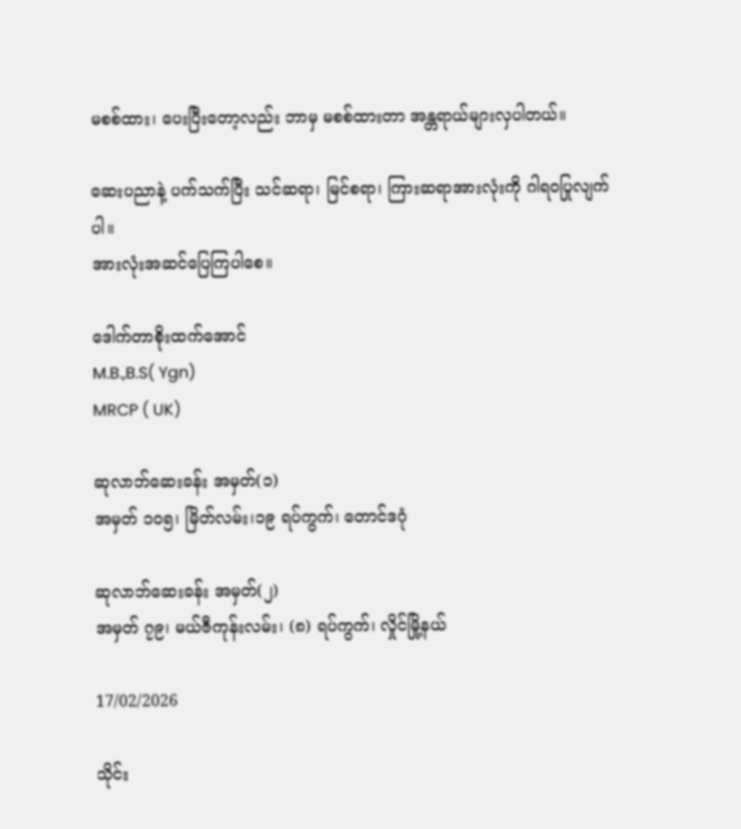မစစ်ထား၊ ပေးပြီးတော့လည်း ဘာမှ မစစ်ထားတာ အန္တရာယ်များလှပါတယ်။

ဆေးပညာနဲ့ ပက်သက်ပြီး သင်ဆရာ၊ မြင်စရာ၊ ကြားဆရာအားလုံးကို ဂါရဝပြုလျက်ပါ။
အားလုံးအဆင်ပြေကြပါစေ။

ဒေါက်တာစိုးထက်အောင်
M.B.,B.S( Ygn)
MRCP ( UK)

ဆုလာဘ်ဆေးခန်း အမှတ်(၁)
အမှတ် ၁၀၅၊ မြိတ်လမ်း၊၁၉ ရပ်ကွက်၊ တောင်ဒဂုံ

ဆုလာဘ်ဆေးခန်း အမှတ်(၂)
အမှတ် ၇၉၊ မယ်ဇီကုန်းလမ်း၊ (၈) ရပ်ကွက်၊ လှိုင်မြို့နယ်

17/02/2026

သိုင်း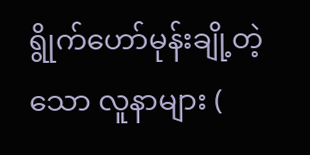ရွိုက်ဟော်မုန်းချို့တဲ့သော လူနာများ (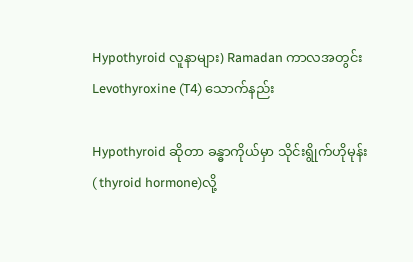Hypothyroid လူနာများ) Ramadan ကာလအတွင်း Levothyroxine (T4) သောက်နည်း

Hypothyroid ဆိုတာ ခန္ဓာကိုယ်မှာ သိုင်းရွိုက်ဟိုမုန်း( thyroid hormone)လို့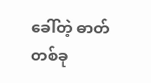ခေါ်တဲ့ ဓာတ်တစ်ခု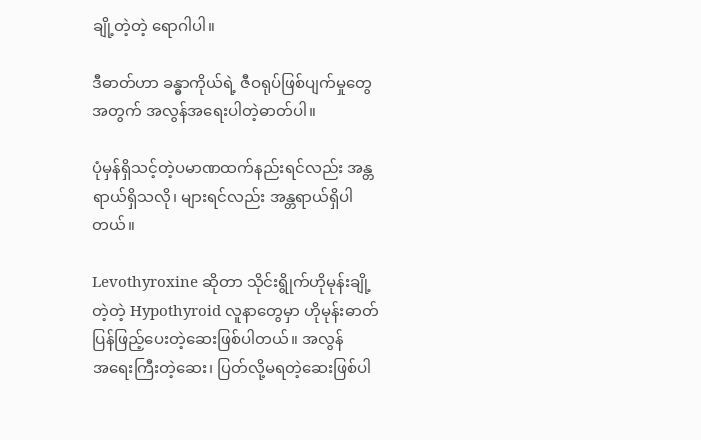ချို့တဲ့တဲ့ ရောဂါပါ။

ဒီဓာတ်ဟာ ခန္ဓာကိုယ်ရဲ့ ဇီဝရုပ်ဖြစ်ပျက်မှုတွေအတွက် အလွန်အရေးပါတဲ့ဓာတ်ပါ။

ပုံမှန်ရှိသင့်တဲ့ပမာဏထက်နည်းရင်လည်း အန္တရာယ်ရှိသလို၊ များရင်လည်း အန္တရာယ်ရှိပါတယ်။

Levothyroxine ဆိုတာ သိုင်းရွိုက်ဟိုမုန်းချို့တဲ့တဲ့ Hypothyroid လူနာတွေမှာ ဟိုမုန်းဓာတ်ပြန်ဖြည့်ပေးတဲ့ဆေးဖြစ်ပါတယ်။ အလွန်
အရေးကြီးတဲ့ဆေး၊ ပြတ်လို့မရတဲ့ဆေးဖြစ်ပါ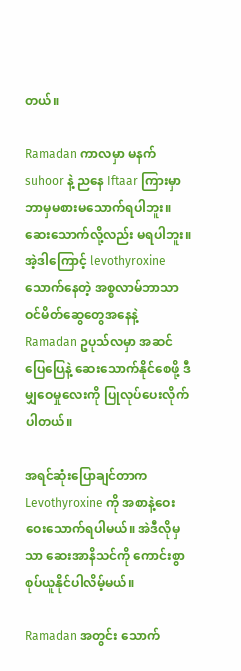တယ်။

Ramadan ကာလမှာ မနက် suhoor နဲ့ ညနေ Iftaar ကြားမှာ ဘာမှမစားမသောက်ရပါဘူး။ဆေးသောက်လို့လည်း မရပါဘူး။ အဲ့ဒါကြောင့် levothyroxine သောက်နေတဲ့ အစ္စလာမ်ဘာသာဝင်မိတ်ဆွေတွေအနေနဲ့ Ramadan ဥပုသ်လမှာ အဆင်ပြေပြေနဲ့ ဆေးသောက်နိုင်စေဖို့ ဒီမျှဝေမှုလေးကို ပြုလုပ်ပေးလိုက်ပါတယ်။

အရင်ဆုံးပြောချင်တာက Levothyroxine ကို အစာနဲ့ဝေးဝေးသောက်ရပါမယ်။ အဲဒီလိုမှသာ ဆေးအာနိသင်ကို ကောင်းစွာ စုပ်ယူနိုင်ပါလိမ့်မယ်။

Ramadan အတွင်း သောက်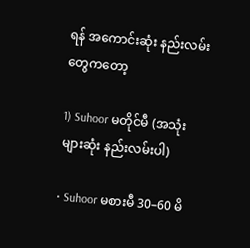ရန် အကောင်းဆုံး နည်းလမ်းတွေကတော့

1) Suhoor မတိုင်မီ (အသုံးများဆုံး နည်းလမ်းပါ)

• Suhoor မစားမီ 30–60 မိ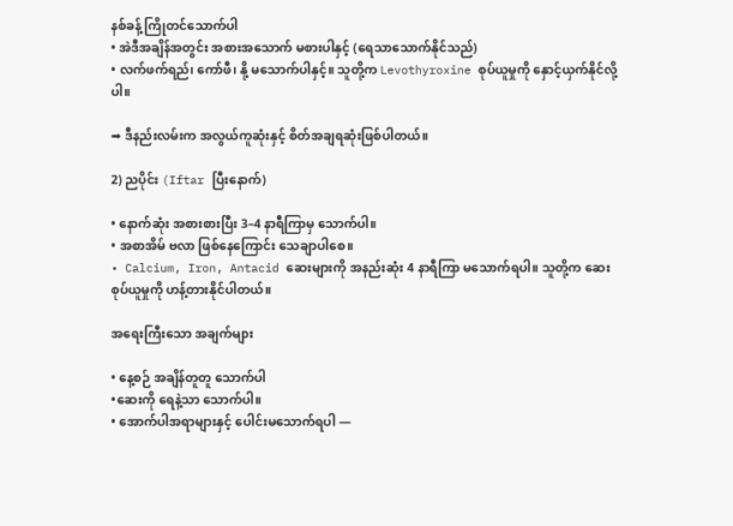နစ်ခန့် ကြိုတင်သောက်ပါ
• အဲဒီအချိန်အတွင်း အစားအသောက် မစားပါနှင့် (ရေသာသောက်နိုင်သည်)
• လက်ဖက်ရည်၊ ကော်ဖီ၊ နို့ မသောက်ပါနှင့်။ သူတို့က Levothyroxine စုပ်ယူမှုကို နှောင့်ယှက်နိုင်လို့ပါ။

➡ ဒီနည်းလမ်းက အလွယ်ကူဆုံးနှင့် စိတ်အချရဆုံးဖြစ်ပါတယ်။

2) ညပိုင်း (Iftar ပြီးနောက်)

• နောက်ဆုံး အစားစားပြီး 3–4 နာရီကြာမှ သောက်ပါ။
• အစာအိမ် ဗလာ ဖြစ်နေကြောင်း သေချာပါစေ။
• Calcium, Iron, Antacid ဆေးများကို အနည်းဆုံး 4 နာရီကြာ မသောက်ရပါ။ သူတို့က ဆေးစုပ်ယူမှုကို ဟန့်တားနိုင်ပါတယ်။

အရေးကြီးသော အချက်များ

• နေ့စဉ် အချိန်တူတူ သောက်ပါ
•ဆေးကို ရေနဲ့သာ သောက်ပါ။
• အောက်ပါအရာများနှင့် ပေါင်းမသောက်ရပါ —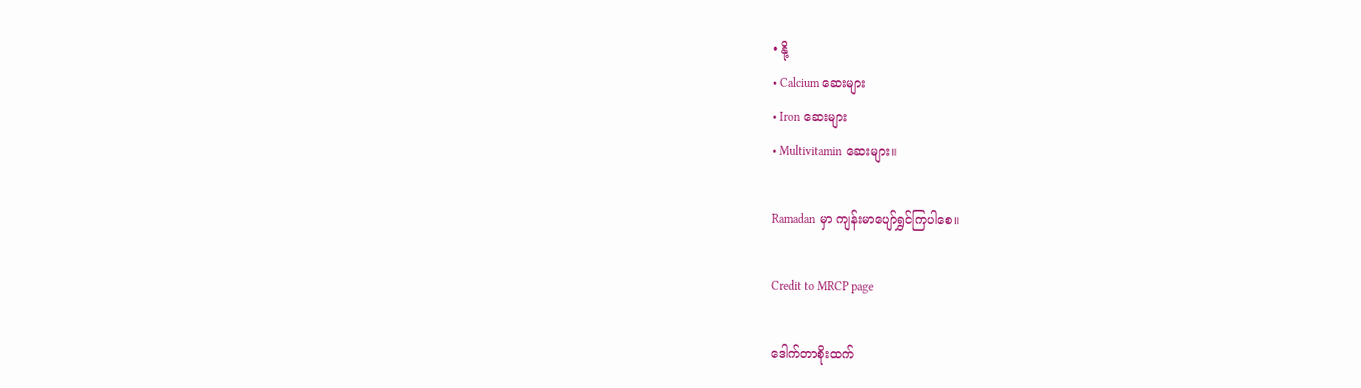• နို့
• Calcium ဆေးများ
• Iron ဆေးများ
• Multivitamin ဆေးများ။

Ramadan မှာ ကျန်းမာပျော်ရွှင်ကြပါစေ။

Credit to MRCP page

ဒေါက်တာစိုးထက်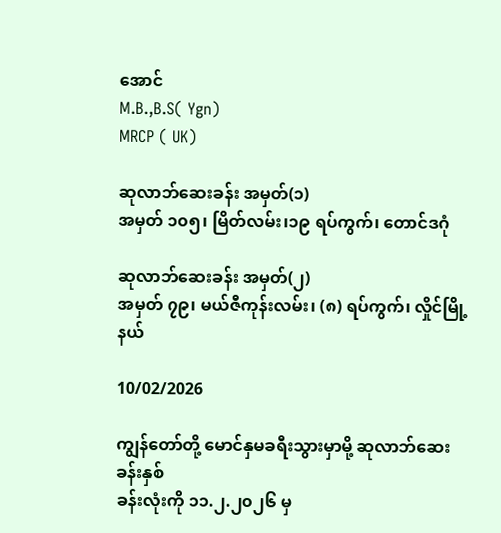အောင်
M.B.,B.S( Ygn)
MRCP ( UK)

ဆုလာဘ်ဆေးခန်း အမှတ်(၁)
အမှတ် ၁၀၅၊ မြိတ်လမ်း၊၁၉ ရပ်ကွက်၊ တောင်ဒဂုံ

ဆုလာဘ်ဆေးခန်း အမှတ်(၂)
အမှတ် ၇၉၊ မယ်ဇီကုန်းလမ်း၊ (၈) ရပ်ကွက်၊ လှိုင်မြို့နယ်

10/02/2026

ကျွန်တော်တို့ မောင်နှမခရီးသွားမှာမို့ ဆုလာဘ်ဆေးခန်းနှစ်
ခန်းလုံးကို ၁၁.၂.၂၀၂၆ မှ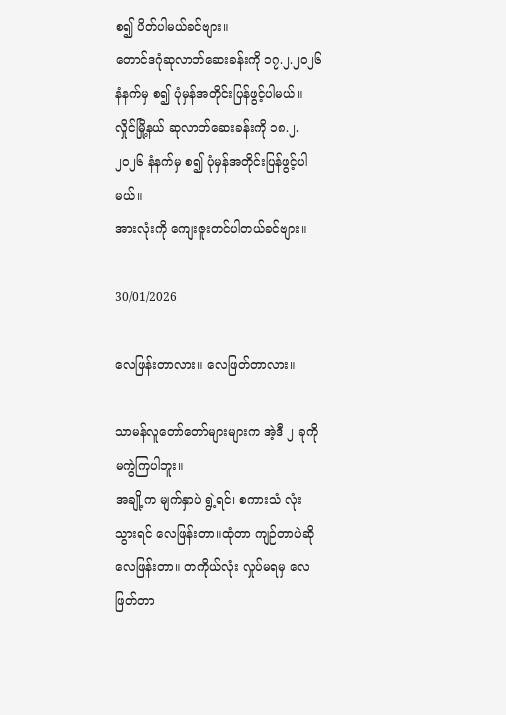စ၍ ပိတ်ပါမယ်ခင်ဗျား။
တောင်ဒဂုံဆုလာဘ်ဆေးခန်းကို ၁၇.၂.၂၀၂၆ နံနက်မှ စ၍ ပုံမှန်အတိုင်းပြန်ဖွင့်ပါမယ်။
လှိုင်မြို့နယ် ဆုလာဘ်ဆေးခန်းကို ၁၈.၂.၂၀၂၆ နံနက်မှ စ၍ ပုံမှန်အတိုင်းပြန်ဖွင့်ပါမယ်။
အားလုံးကို ကျေးဇူးတင်ပါတယ်ခင်ဗျား။

30/01/2026

လေဖြန်းတာလား။ လေဖြတ်တာလား။

သာမန်လူတော်တော်များများက အဲ့ဒီ ၂ ခုကို မကွဲကြပါဘူး။
အချို့က မျက်နှာပဲ ရွဲ့ရင်၊ စကားသံ လုံးသွားရင် လေဖြန်းတာ။ထုံတာ ကျဉ်တာပဲဆို လေဖြန်းတာ။ တကိုယ်လုံး လှုပ်မရမှ လေဖြတ်တာ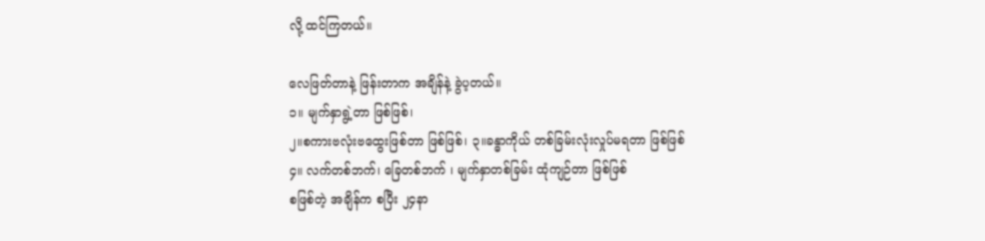လို့ ထင်ကြတယ်။

လေဖြတ်တာနဲ့ ဖြန်းတာက အချိန်နဲ့ ခွဲပ့တယ်။
၁။ မျက်နှာရွဲ့တာ ဖြစ်ဖြစ်၊
၂။စကားဗလုံးဗထွေးဖြစ်တာ ဖြစ်ဖြစ်၊ ၃။ခန္ဓာကိုယ် တစ်ခြမ်းလုံးလှုပ်မရတာ ဖြစ်ဖြစ်
၄။ လက်တစ်ဘက်၊ ခြေတစ်ဘက် ၊ မျက်နှာတစ်ခြမ်း ထုံကျဉ်တာ ဖြစ်ဖြစ်
စဖြစ်တဲ့ အချိန်က စပြီး ၂၄နာ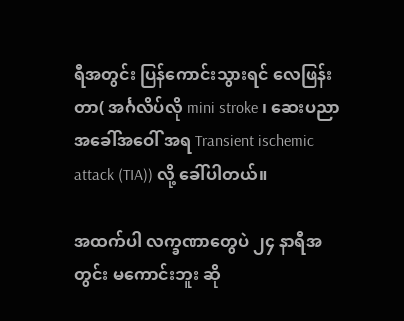ရီအတွင်း ပြန်ကောင်းသွားရင် လေဖြန်းတာ( အင်္ဂလိပ်လို mini stroke ၊ ဆေးပညာအခေါ်အဝေါ် အရ Transient ischemic attack (TIA)) လို့ ခေါ်ပါတယ်။

အထက်ပါ လက္ခဏာတွေပဲ ၂၄ နာရီအတွင်း မကောင်းဘူး ဆို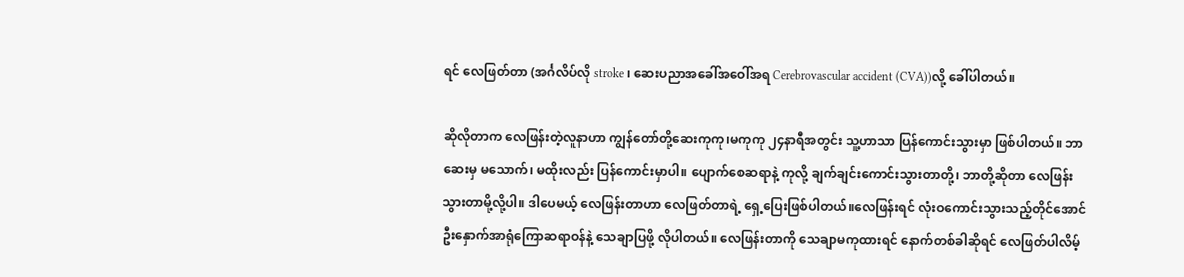ရင် လေဖြတ်တာ (အင်္ဂလိပ်လို stroke ၊ ဆေးပညာအခေါ်အဝေါ်အရ Cerebrovascular accident (CVA))လို့ ခေါ်ပါတယ်။

ဆိုလိုတာက လေဖြန်းတဲ့လူနာဟာ ကျွန်တော်တို့ဆေးကုကု၊မကုကု ၂၄နာရီအတွင်း သူ့ဟာသာ ပြန်ကောင်းသွားမှာ ဖြစ်ပါတယ်။ ဘာဆေးမှ မသောက်၊ မထိုးလည်း ပြန်ကောင်းမှာပါ။ ပျောက်စေဆရာနဲ့ ကုလို့ ချက်ချင်းကောင်းသွားတာတို့၊ ဘာတို့ဆိုတာ လေဖြန်းသွားတာမို့လို့ပါ။ ဒါပေမယ့် လေဖြန်းတာဟာ လေဖြတ်တာရဲ့ ရှေ့ပြေးဖြစ်ပါတယ်။လေဖြန်းရင် လုံးဝကောင်းသွားသည့်တိုင်အောင် ဦးနှောက်အာရုံကြောဆရာဝန်နဲ့ သေချာပြဖို့ လိုပါတယ်။ လေဖြန်းတာကို သေချာမကုထားရင် နောက်တစ်ခါဆိုရင် လေဖြတ်ပါလိမ့်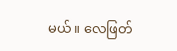မယ်။ လေဖြတ်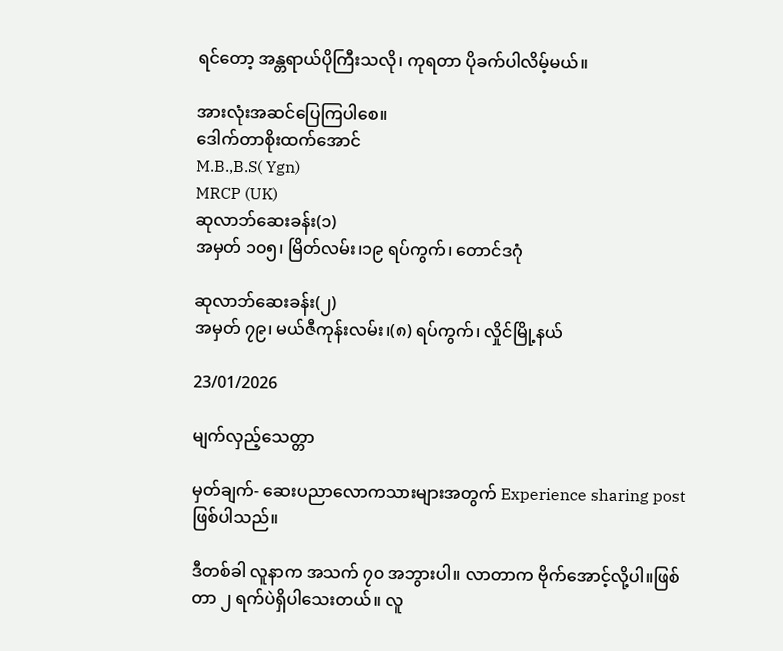ရင်တော့ အန္တရာယ်ပိုကြီးသလို၊ ကုရတာ ပိုခက်ပါလိမ့်မယ်။

အားလုံးအဆင်ပြေကြပါစေ။
ဒေါက်တာစိုးထက်အောင်
M.B.,B.S( Ygn)
MRCP (UK)
ဆုလာဘ်ဆေးခန်း(၁)
အမှတ် ၁၀၅၊ မြိတ်လမ်း၊၁၉ ရပ်ကွက်၊ တောင်ဒဂုံ

ဆုလာဘ်ဆေးခန်း(၂)
အမှတ် ၇၉၊ မယ်ဇီကုန်းလမ်း၊(၈) ရပ်ကွက်၊ လှိုင်မြို့နယ်

23/01/2026

မျက်လှည့်သေတ္တာ

မှတ်ချက်- ဆေးပညာလောကသားများအတွက် Experience sharing post ဖြစ်ပါသည်။

ဒီတစ်ခါ လူနာက အသက် ၇၀ အဘွားပါ။ လာတာက ဗိုက်အောင့်လို့ပါ။ဖြစ်တာ ၂ ရက်ပဲရှိပါသေးတယ်။ လူ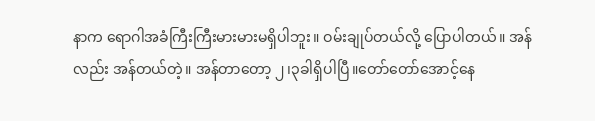နာက ရောဂါအခံကြီးကြီးမားမားမရှိပါဘူး။ ဝမ်းချုပ်တယ်လို့ ပြောပါတယ်။ အန်
လည်း အန်တယ်တဲ့။ အန်တာတော့ ၂၊၃ခါရှိပါပြီ။တော်တော်အောင့်နေ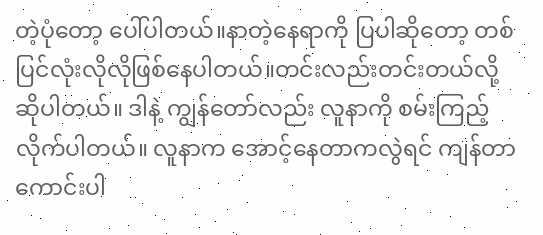တဲ့ပုံတော့ ပေါ်ပါတယ်။နာတဲ့နေရာကို ပြပါဆိုတော့ တစ်ပြင်လုံးလိုလိုဖြစ်နေပါတယ်။တင်းလည်းတင်းတယ်လို့ ဆိုပါတယ်။ ဒါနဲ့ ကျွန်တော်လည်း လူနာကို စမ်းကြည့်လိုက်ပါတယ်။ လူနာက အောင့်နေတာကလွဲရင် ကျန်တာ ကောင်းပါ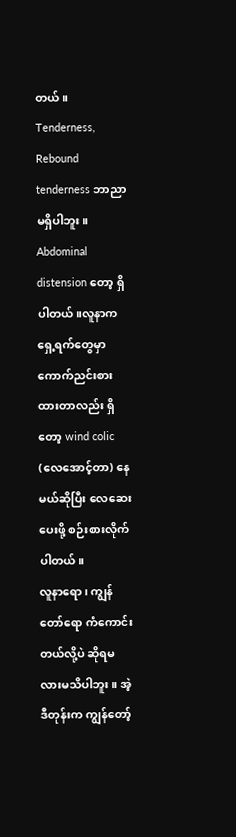တယ်။ Tenderness, Rebound tenderness ဘာညာမရှိပါဘူး။ Abdominal distension တော့ ရှိပါတယ်။လူနာက ရှေ့ရက်တွေမှာ ကောက်ညင်းစားထားတာလည်း ရှိတော့ wind colic (လေအောင့်တာ) နေမယ်ဆိုပြီး လေဆေးပေးဖို့ စဉ်းစားလိုက်ပါတယ်။
လူနာရော၊ ကျွန်တော်ရော ကံကောင်းတယ်လို့ပဲ ဆိုရမလားမသိပါဘူး။ အဲ့ဒီတုန်းက ကျွန်တော့်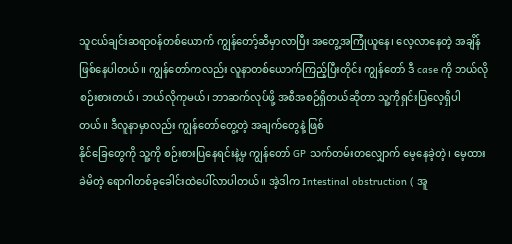သူငယ်ချင်းဆရာဝန်တစ်ယောက် ကျွန်တော့်ဆီမှာလာပြီး အတွေ့အကြုံယူနေ၊ လေ့လာနေတဲ့ အချိန်ဖြစ်နေပါတယ်။ ကျွန်တော်ကလည်း လူနာတစ်ယောက်ကြည့်ပြီးတိုင်း ကျွန်တော် ဒီ case ကို ဘယ်လိုစဉ်းစားတယ်၊ ဘယ်လိုကုမယ်၊ ဘာဆက်လုပ်ဖို့ အစီအစဉ်ရှိတယ်ဆိုတာ သူ့ကိုရှင်းပြလေ့ရှိပါတယ်။ ဒီလူနာမှာလည်း ကျွန်တော်တွေ့တဲ့ အချက်တွေနဲ့ ဖြစ်
နိုင်ခြေတွေကို သူ့ကို စဉ်းစားပြနေရင်းနဲ့မှ ကျွန်တော် GP သက်တမ်းတလျှောက် မေ့နေခဲ့တဲ့၊ မေ့ထားခဲမိတဲ့ ရောဂါတစ်ခုခေါင်းထဲပေါ်လာပါတယ်။ အဲ့ဒါက Intestinal obstruction ( အူ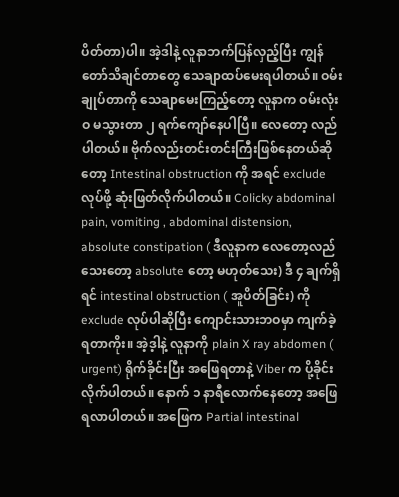ပိတ်တာ)ပါ။ အဲ့ဒါနဲ့ လူနာဘက်ပြန်လှည့်ပြီး ကျွန်တော်သိချင်တာတွေ သေချာထပ်မေးရပါတယ်။ ဝမ်းချုပ်တာကို သေချာမေးကြည့်တော့ လူနာက ဝမ်းလုံးဝ မသွားတာ ၂ ရက်ကျော်နေပါပြီ။ လေတော့ လည်ပါတယ်။ ဗိုက်လည်းတင်းတင်းကြီးဖြစ်နေတယ်ဆိုတော့ Intestinal obstruction ကို အရင် exclude လုပ်ဖို့ ဆုံးဖြတ်လိုက်ပါတယ်။ Colicky abdominal pain, vomiting , abdominal distension, absolute constipation ( ဒီလူနာက လေတော့လည်သေးတော့ absolute တော့ မဟုတ်သေး) ဒီ ၄ ချက်ရှိရင် intestinal obstruction ( အူပိတ်ခြင်း) ကို exclude လုပ်ပါဆိုပြီး ကျောင်းသားဘဝမှာ ကျက်ခဲ့ရတာကိုး။ အဲ့ဒ့ါနဲ့ လူနာကို plain X ray abdomen ( urgent) ရိုက်ခိုင်းပြီး အဖြေရတာနဲ့ Viber က ပို့ခိုင်းလိုက်ပါတယ်။ နောက် ၁ နာရီလောက်နေတော့ အဖြေရလာပါတယ်။ အဖြေက Partial intestinal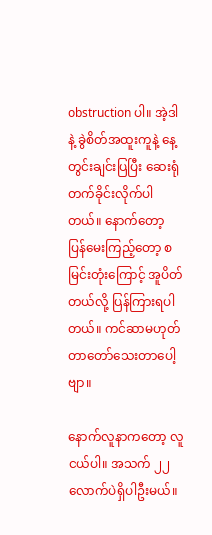obstruction ပါ။ အဲ့ဒါနဲ့ ခွဲစိတ်အထူးကူနဲ့ နေ့တွင်းချင်းပြပြီး ဆေးရုံတက်ခိုင်းလိုက်ပါတယ်။ နောက်တော့ ပြန်မေးကြည့်တော့ စမြင်းတုံးကြောင့် အူပိတ်တယ်လို့ ပြန်ကြားရပါတယ်။ ကင်ဆာမဟုတ်တာတော်သေးတာပေါ့ဗျာ။

နောက်လူနာကတော့ လူငယ်ပါ။ အသက် ၂၂ လောက်ပဲရှိပါဦးမယ်။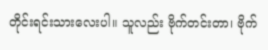တိုင်းရင်းသားလေးပါ။ သူလည်း ဗိုက်တင်းတာ၊ ဗိုက်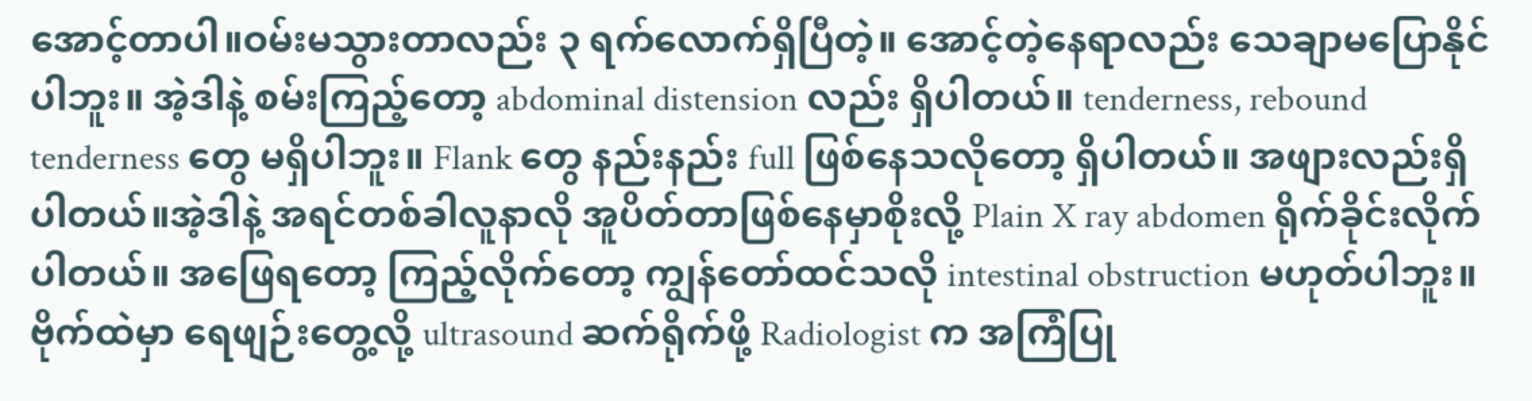အောင့်တာပါ။ဝမ်းမသွားတာလည်း ၃ ရက်လောက်ရှိပြီတဲ့။ အောင့်တဲ့နေရာလည်း သေချာမပြောနိုင်ပါဘူး။ အဲ့ဒါနဲ့ စမ်းကြည့်တော့ abdominal distension လည်း ရှိပါတယ်။ tenderness, rebound tenderness တွေ မရှိပါဘူး။ Flank တွေ နည်းနည်း full ဖြစ်နေသလိုတော့ ရှိပါတယ်။ အဖျားလည်းရှိပါတယ်။အဲ့ဒါနဲ့ အရင်တစ်ခါလူနာလို အူပိတ်တာဖြစ်နေမှာစိုးလို့ Plain X ray abdomen ရိုက်ခိုင်းလိုက်ပါတယ်။ အဖြေရတော့ ကြည့်လိုက်တော့ ကျွန်တော်ထင်သလို intestinal obstruction မဟုတ်ပါဘူး။ ဗိုက်ထဲမှာ ရေဖျဉ်းတွေ့လို့ ultrasound ဆက်ရိုက်ဖို့ Radiologist က အကြံပြု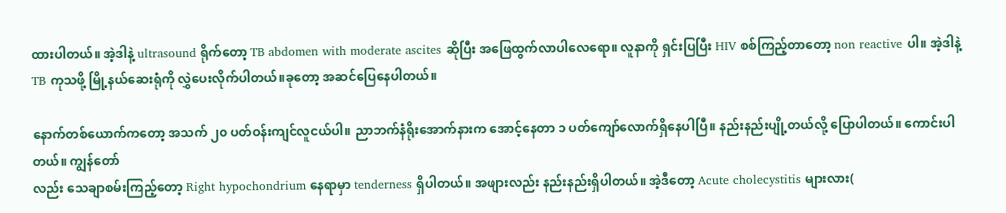ထားပါတယ်။ အဲ့ဒါနဲ့ ultrasound ရိုက်တော့ TB abdomen with moderate ascites ဆိုပြီး အဖြေထွက်လာပါလေရော။ လူနာကို ရှင်းပြပြီး HIV စစ်ကြည့်တာတော့ non reactive ပါ။ အဲ့ဒါနဲ့ TB ကုသဖို့ မြို့နယ်ဆေးရုံကို လွှဲပေးလိုက်ပါတယ်။ခုတော့ အဆင်ပြေနေပါတယ်။

နောက်တစ်ယောက်ကတော့ အသက် ၂၀ ပတ်ဝန်းကျင်လူငယ်ပါ။ ညာဘက်နံရိုးအောက်နားက အောင့်နေတာ ၁ ပတ်ကျော်လောက်ရှိနေပါပြီ။ နည်းနည်းပျို့တယ်လို့ ပြောပါတယ်။ ကောင်းပါတယ်။ ကျွန်တော်
လည်း သေချာစမ်းကြည့်တော့ Right hypochondrium နေရာမှာ tenderness ရှိပါတယ်။ အဖျားလည်း နည်းနည်းရှိပါတယ်။ အဲ့ဒီတော့ Acute cholecystitis များလား(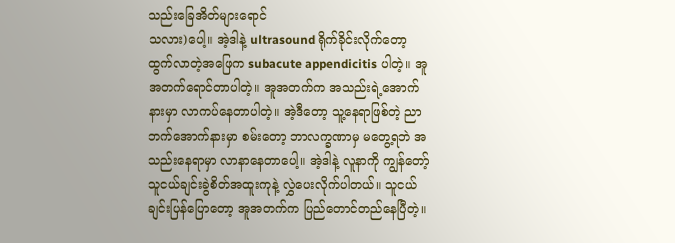သည်းခြေအိတ်များရောင်
သလား)ပေါ့။ အဲ့ဒါနဲ့ ultrasound ရိုက်ခိုင်းလိုက်တော့ ထွက်လာတဲ့အဖြေက subacute appendicitis ပါတဲ့။ အူအတက်ရောင်တာပါတဲ့။ အူအတက်က အသည်းရဲ့အောက်နားမှာ လာကပ်နေတာပါတဲ့။ အဲ့ဒီတော့ သူ့နေရာဖြစ်တဲ့ ညာဘက်အောက်နားမှာ စမ်းတော့ ဘာလက္ခဏာမှ မတွေ့ရဘဲ အသည်းနေရာမှာ လာနာနေတာပေါ့။ အဲ့ဒါနဲ့ လူနာကို ကျွန်တော့်သူငယ်ချင်းခွဲစိတ်အထူးကုနဲ့ လွှဲပေးလိုက်ပါတယ်။ သူငယ်ချင်းပြန်ပြောတော့ အူအတက်က ပြည်တောင်တည်နေပြီတဲ့။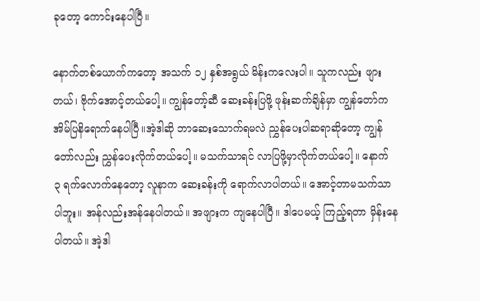ခုတော့ ကောင်းနေပါပြီ။

နောက်တစ်ယောက်ကတော့ အသက် ၁၂ နှစ်အရွယ် မိန်းကလေးပါ။ သူကလည်း ဖျားတယ်၊ ဗိုက်အောင့်တယ်ပေါ့။ ကျွန်တော့်ဆီ ဆေးခန်းပြဖို့ ဖုန်းဆက်ချိန်မှာ ကျွန်တော်က အိမ်ပြနိရောက်နေပါပြီ။အဲ့ဒါဆို ဘာဆေးသောက်ရမလဲ ညွှန်ပေးပါဆရာဆိုတော့ ကျွန်တော်လည်း ညွှန်ပေးလိုက်တယ်ပေါ့။ မသက်သာရင် လာပြဖို့မှာလိုက်တယ်ပေါ့။ နောက် ၃ ရက်လောက်နေတော့ လူနာက ဆေးခန်းကို ရောက်လာပါတယ်။ အောင့်တာမသက်သာပါဘူး။ အန်လည်းအန်နေပါတယ်။ အဖျားက ကျနေပါပြီ။ ဒါပေမယ့် ကြည့်ရတာ မှိန်းနေပါတယ်။ အဲ့ဒါ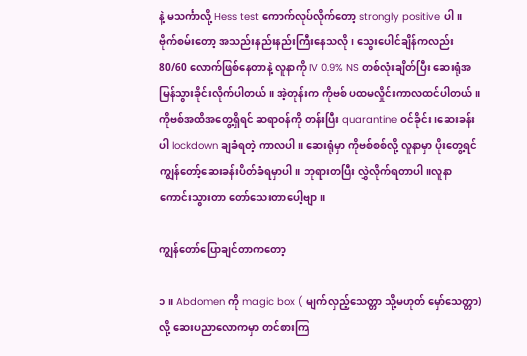နဲ့ မသင်္ကာလို့ Hess test ကောက်လုပ်လိုက်တော့ strongly positive ပါ။ ဗိုက်စမ်းတော့ အသည်းနည်းနည်းကြီးနေသလို၊ သွေးပေါင်ချိန်ကလည်း 80/60 လောက်ဖြစ်နေတာနဲ့ လူနာကို IV 0.9% NS တစ်လုံးချိတ်ပြီး ဆေးရုံအမြန်သွားခိုင်းလိုက်ပါတယ်။ အဲ့တုန်းက ကိုဗစ် ပထမလှိုင်းကာလထင်ပါတယ်။ ကိုဗစ်အထိအတွေ့ရှိရင် ဆရာဝန်ကို တန်းပြီး quarantine ဝင်ခိုင်း၊ဆေးခန်းပါ lockdown ချခံရတဲ့ ကာလပါ။ ဆေးရုံမှာ ကိုဗစ်စစ်လို့ လူနာမှာ ပိုးတွေ့ရင် ကျွန်တော့်ဆေးခန်းပိတ်ခံရမှာပါ။ ဘုရားတပြီး လွှဲလိုက်ရတာပါ။လူနာကောင်းသွားတာ တော်သေးတာပေါ့ဗျာ။

ကျွန်တော်ပြောချင်တာကတော့

၁။ Abdomen ကို magic box ( မျက်လှည့်သေတ္တာ သို့မဟုတ် မှော်သေတ္တာ) လို့ ဆေးပညာလောကမှာ တင်စားကြ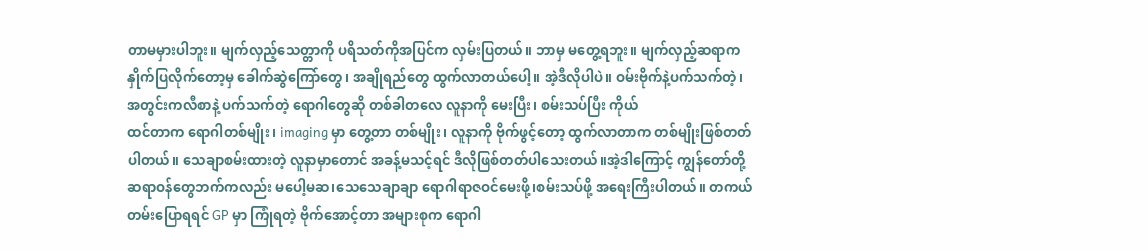တာမမှားပါဘူး။ မျက်လှည့်သေတ္တာကို ပရိသတ်ကိုအပြင်က လှမ်းပြတယ်။ ဘာမှ မတွေ့ရဘူး။ မျက်လှည့်ဆရာက နှိုက်ပြလိုက်တော့မှ ခေါက်ဆွဲကြော်တွေ၊ အချိုရည်တွေ ထွက်လာတယ်ပေါ့။ အဲ့ဒီလိုပါပဲ။ ဝမ်းဗိုက်နဲ့ပက်သက်တဲ့၊ အတွင်းကလီစာနဲ့ ပက်သက်တဲ့ ရောဂါတွေဆို တစ်ခါတလေ လူနာကို မေးပြီး၊ စမ်းသပ်ပြီး ကိုယ်
ထင်တာက ရောဂါတစ်မျိုး၊ imaging မှာ တွေ့တာ တစ်မျိုး၊ လူနာကို ဗိုက်ဖွင့်တော့ ထွက်လာတာက တစ်မျိုးဖြစ်တတ်ပါတယ်။ သေချာစမ်းထားတဲ့ လူနာမှာတောင် အခန့်မသင့်ရင် ဒီလိုဖြစ်တတ်ပါသေးတယ်။အဲ့ဒါကြောင့် ကျွန်တော်တို့ဆရာဝန်တွေဘက်ကလည်း မပေါ့မဆ၊သေသေချာချာ ရောဂါရာဇဝင်မေးဖို့၊စမ်းသပ်ဖို့ အရေးကြီးပါတယ်။ တကယ်တမ်းပြောရရင် GP မှာ ကြုံရတဲ့ ဗိုက်အောင့်တာ အများစုက ရောဂါ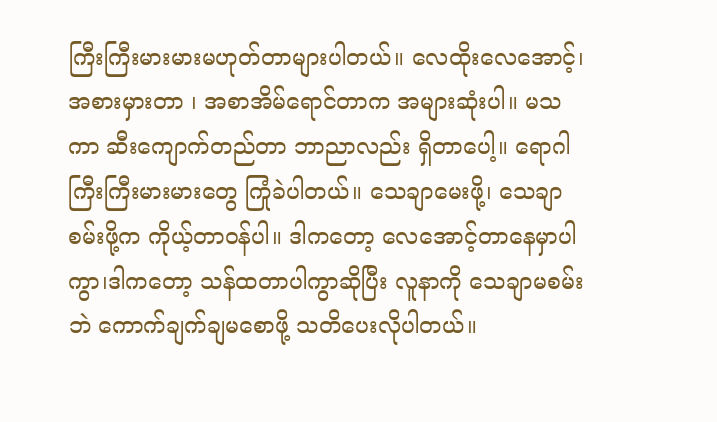ကြီးကြီးမားမားမဟုတ်တာများပါတယ်။ လေထိုးလေအောင့်၊ အစားမှားတာ ၊ အစာအိမ်ရောင်တာက အများဆုံးပါ။ မသကာ ဆီးကျောက်တည်တာ ဘာညာလည်း ရှိတာပေါ့။ ရောဂါကြီးကြီးမားမားတွေ ကြုံခဲပါတယ်။ သေချာမေးဖို့၊ သေချာစမ်းဖို့က ကိုယ့်တာဝန်ပါ။ ဒါကတော့ လေအောင့်တာနေမှာပါကွာ၊ဒါကတော့ သန်ထတာပါကွာဆိုပြီး လူနာကို သေချာမစမ်းဘဲ ကောက်ချက်ချမစောဖို့ သတိပေးလိုပါတယ်။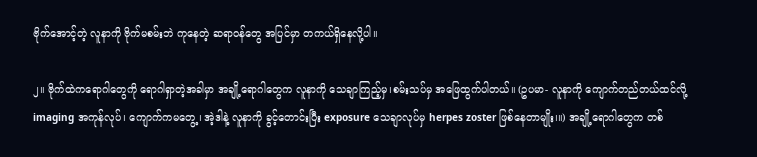ဗိုက်အောင့်တဲ့ လူနာကို ဗိုက်မစမ်းဘဲ ကုနေတဲ့ ဆရာဝန်တွေ အပြင်မှာ တကယ်ရှိနေလို့ပါ။

၂။ ဗိုက်ထဲကရောဂါတွေကို ရောဂါရှာတဲ့အခါမှာ အချို့ရောဂါတွေက လူနာကို သေချာကြည့်မှ၊စမ်းသပ်မှ အဖြေထွက်ပါတယ်။ (ဥပမာ- လူနာကို ကျောက်တည်တယ်ထင်လို့ imaging အကုန်လုပ်၊ ကျောက်ကမတွေ့၊ အဲ့ဒါနဲ့ လူနာကို ခွင့်တောင်းပြီး exposure သေချာလုပ်မှ herpes zoster ဖြစ်နေတာမျိုး၊။) အချို့ရောဂါတွေက တစ်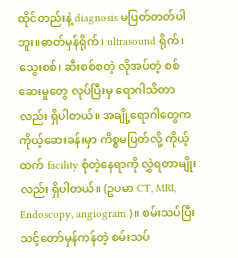ထိုင်တည်းနဲ့ diagnosis မပြတ်တတ်ပါဘူး။ဓာတ်မှန်ရိုက်၊ ultrasound ရိုက်၊ သွေးစစ်၊ ဆီးစစ်စတဲ့ လိုအပ်တဲ့ စစ်ဆေးမှုတွေ လုပ်ပြီးမှ ရောဂါသိတာလည်း ရှိပါတယ်။ အချို့ရောဂါတွေက ကိုယ့်ဆေးခန်းမှာ ကိစ္စမပြတ်လို့ ကိုယ့်ထက် facility စုံတဲ့နေရာကို လွှဲရတာမျိုးလည်း ရှိပါတယ်။ (ဥပမာ CT, MRI, Endoscopy, angiogram )။ စမ်းသပ်ပြီး သင့်တော်မှန်ကန်တဲ့ စမ်းသပ်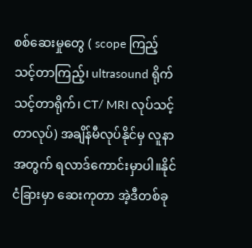စစ်ဆေးမှုတွေ ( scope ကြည့်သင့်တာကြည့်၊ ultrasound ရိုက်သင့်တာရိုက်၊ CT/ MRI လုပ်သင့်တာလုပ်) အချိန်မီလုပ်နိုင်မှ လူနာအတွက် ရလာဒ်ကောင်းမှာပါ။နိုင်ငံခြားမှာ ဆေးကုတာ အဲ့ဒီတစ်ခု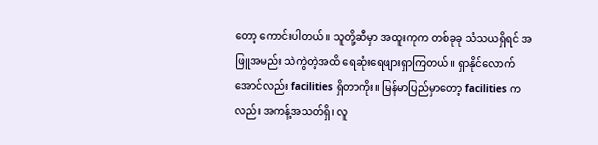တော့ ကောင်းပါတယ်။ သူတို့ဆီမှာ အထူးကုက တစ်ခုခု သံသယရှိရင် အဖြူအမည်း သဲကွဲတဲ့အထိ ရေဆုံးရေဖျားရှာကြတယ်။ ရှာနိုင်လောက်အောင်လည်း facilities ရှိတာကိုး။ မြန်မာပြည်မှာတော့ facilities ကလည်း အကန့်အသတ်ရှိ၊ လူ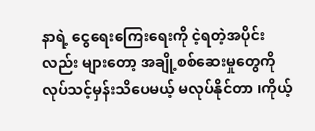နာရဲ့ ငွေရေးကြေးရေးကို ငဲ့ရတဲ့အပိုင်းလည်း များတော့ အချို့စစ်ဆေးမှုတွေကို လုပ်သင့်မှန်းသိပေမယ့် မလုပ်နိုင်တာ ၊ကိုယ့်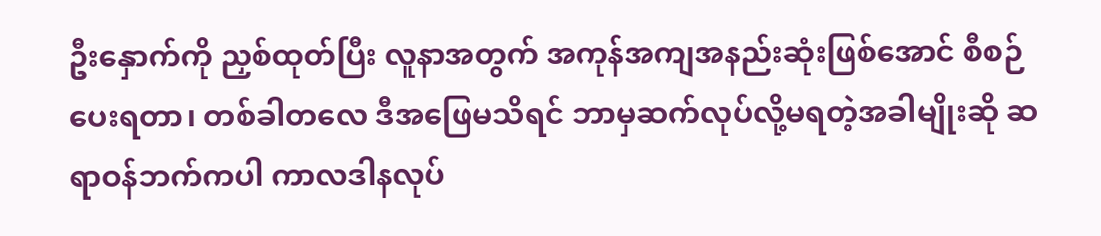ဦးနှောက်ကို ညှစ်ထုတ်ပြီး လူနာအတွက် အကုန်အကျအနည်းဆုံးဖြစ်အောင် စီစဉ်ပေးရတာ၊ တစ်ခါတလေ ဒီအဖြေမသိရင် ဘာမှဆက်လုပ်လို့မရတဲ့အခါမျိုးဆို ဆရာဝန်ဘက်ကပါ ကာလဒါနလုပ်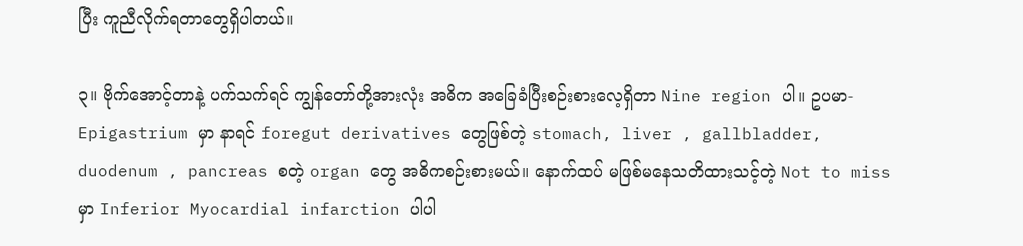ပြီး ကူညီလိုက်ရတာတွေရှိပါတယ်။

၃။ ဗိုက်အောင့်တာနဲ့ ပက်သက်ရင် ကျွန်တော်တို့အားလုံး အဓိက အခြေခံပြီးစဉ်းစားလေ့ရှိတာ Nine region ပါ။ ဥပမာ- Epigastrium မှာ နာရင် foregut derivatives တွေဖြစ်တဲ့ stomach, liver , gallbladder, duodenum , pancreas စတဲ့ organ တွေ အဓိကစဉ်းစားမယ်။ နောက်ထပ် မဖြစ်မနေသတိထားသင့်တဲ့ Not to miss မှာ Inferior Myocardial infarction ပါပါ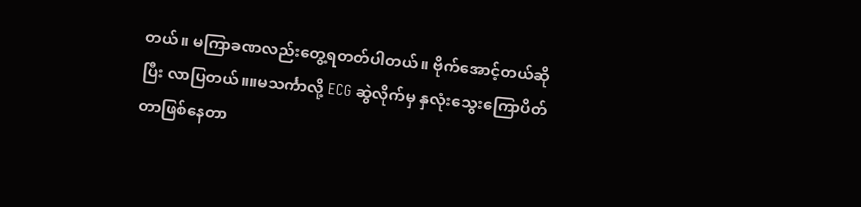တယ်။ မကြာခဏလည်းတွေ့ရတတ်ပါတယ်။ ဗိုက်အောင့်တယ်ဆိုပြီး လာပြတယ်။။မသင်္ကာလို့ ECG ဆွဲလိုက်မှ နှလုံးသွေးကြောပိတ်တာဖြစ်နေတာ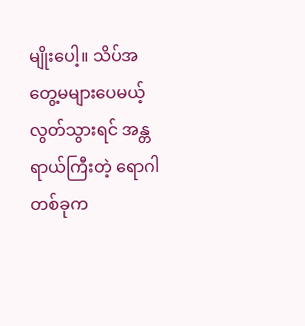မျိုးပေါ့။ သိပ်အတွေ့မများပေမယ့် လွတ်သွားရင် အန္တရာယ်ကြီးတဲ့ ရောဂါတစ်ခုက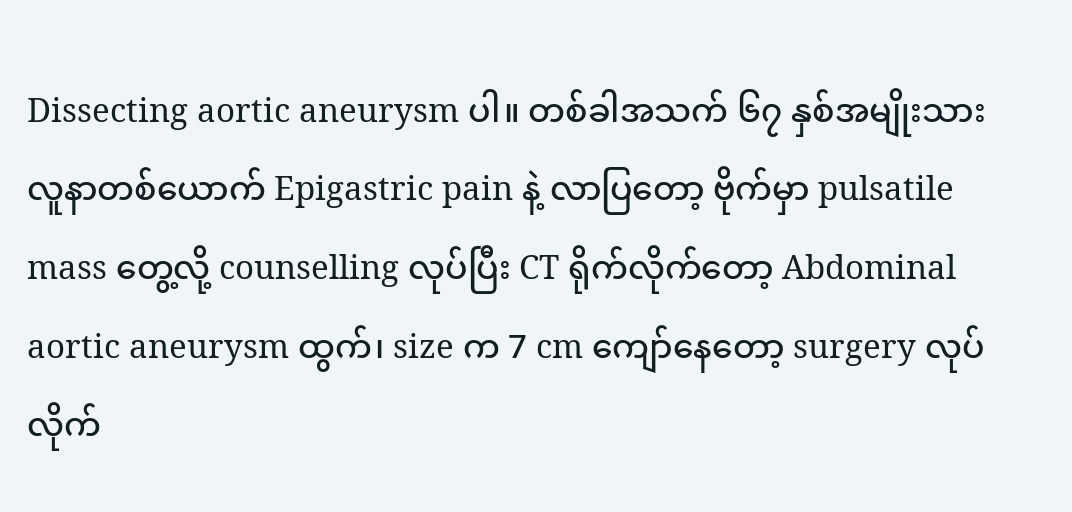Dissecting aortic aneurysm ပါ။ တစ်ခါအသက် ၆၇ နှစ်အမျိုးသားလူနာတစ်ယောက် Epigastric pain နဲ့ လာပြတော့ ဗိုက်မှာ pulsatile mass တွေ့လို့ counselling လုပ်ပြီး CT ရိုက်လိုက်တော့ Abdominal aortic aneurysm ထွက်၊ size က 7 cm ကျော်နေတော့ surgery လုပ်လိုက်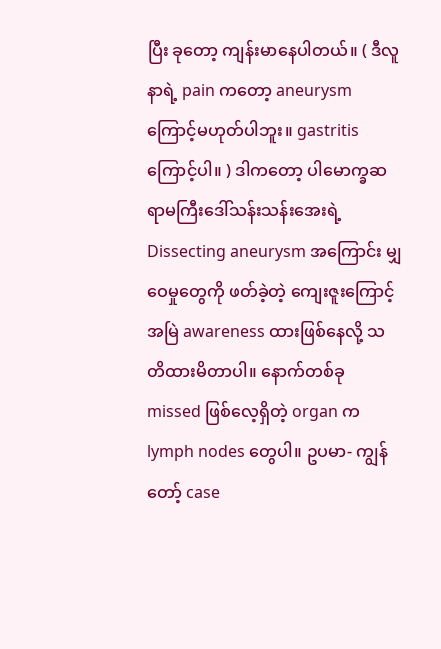ပြီး ခုတော့ ကျန်းမာနေပါတယ်။ ( ဒီလူနာရဲ့ pain ကတော့ aneurysm ကြောင့်မဟုတ်ပါဘူး။ gastritis ကြောင့်ပါ။ ) ဒါကတော့ ပါမောက္ခဆရာမကြီးဒေါ်သန်းသန်းအေးရဲ့ Dissecting aneurysm အကြောင်း မျှဝေမှုတွေကို ဖတ်ခဲ့တဲ့ ကျေးဇူးကြောင့် အမြဲ awareness ထားဖြစ်နေလို့ သတိထားမိတာပါ။ နောက်တစ်ခု missed ဖြစ်လေ့ရှိတဲ့ organ က lymph nodes တွေပါ။ ဥပမာ- ကျွန်တော့် case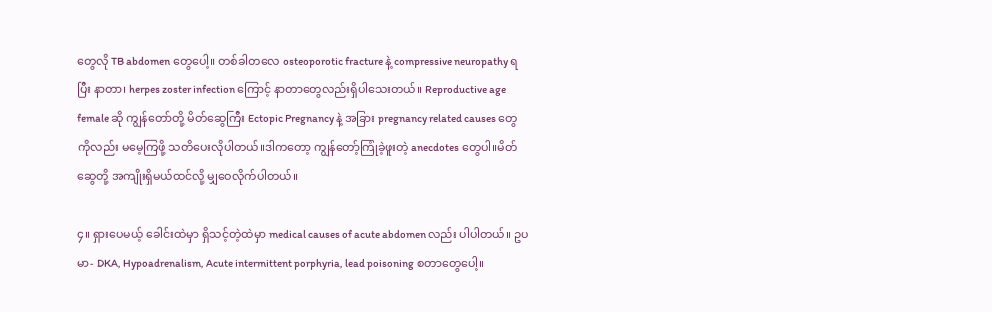တွေလို TB abdomen တွေပေါ့။ တစ်ခါတလေ osteoporotic fracture နဲ့ compressive neuropathy ရပြီး နာတာ၊ herpes zoster infection ကြောင့် နာတာတွေလည်းရှိပါသေးတယ်။ Reproductive age female ဆို ကျွန်တော်တို့ မိတ်ဆွေကြီး Ectopic Pregnancy နဲ့ အခြား pregnancy related causes တွေကိုလည်း မမေ့ကြဖို့ သတိပေးလိုပါတယ်။ဒါကတော့ ကျွန်တော့်ကြုံခဲ့ဖူးတဲ့ anecdotes တွေပါ။မိတ်ဆွေတို့ အကျိုးရှိမယ်ထင်လို့ မျှဝေလိုက်ပါတယ်။

၄။ ရှားပေမယ့် ခေါင်းထဲမှာ ရှိသင့်တဲ့ထဲမှာ medical causes of acute abdomen လည်း ပါပါတယ်။ ဥပမာ- DKA, Hypoadrenalism, Acute intermittent porphyria, lead poisoning စတာတွေပေါ့။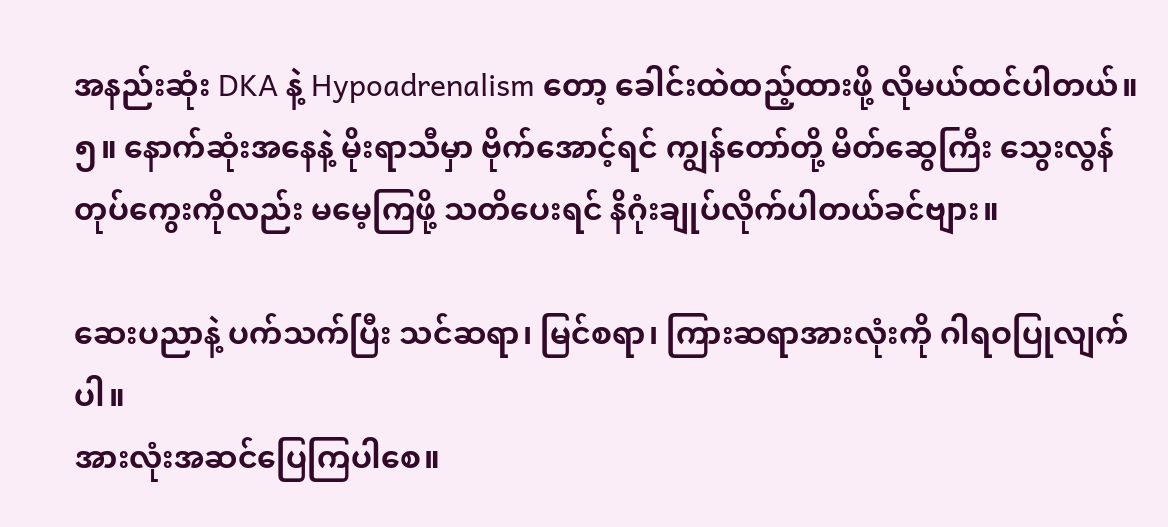အနည်းဆုံး DKA နဲ့ Hypoadrenalism တော့ ခေါင်းထဲထည့်ထားဖို့ လိုမယ်ထင်ပါတယ်။
၅။ နောက်ဆုံးအနေနဲ့ မိုးရာသီမှာ ဗိုက်အောင့်ရင် ကျွန်တော်တို့ မိတ်ဆွေကြီး သွေးလွန်တုပ်ကွေးကိုလည်း မမေ့ကြဖို့ သတိပေးရင် နိဂုံးချုပ်လိုက်ပါတယ်ခင်ဗျား။

ဆေးပညာနဲ့ ပက်သက်ပြီး သင်ဆရာ၊ မြင်စရာ၊ ကြားဆရာအားလုံးကို ဂါရဝပြုလျက်ပါ။
အားလုံးအဆင်ပြေကြပါစေ။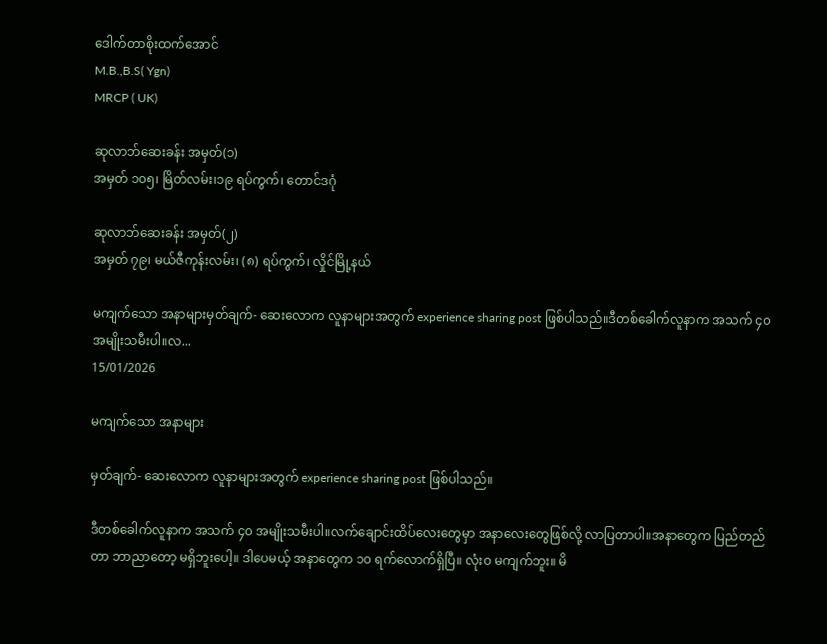ဒေါက်တာစိုးထက်အောင်
M.B.,B.S( Ygn)
MRCP ( UK)

ဆုလာဘ်ဆေးခန်း အမှတ်(၁)
အမှတ် ၁၀၅၊ မြိတ်လမ်း၊၁၉ ရပ်ကွက်၊ တောင်ဒဂုံ

ဆုလာဘ်ဆေးခန်း အမှတ်(၂)
အမှတ် ၇၉၊ မယ်ဇီကုန်းလမ်း၊ (၈) ရပ်ကွက်၊ လှိုင်မြို့နယ်

မကျက်သော အနာများမှတ်ချက်- ဆေးလောက လူနာများအတွက် experience sharing post ဖြစ်ပါသည်။ဒီတစ်ခေါက်လူနာက အသက် ၄၀ အမျိုးသမီးပါ။လ...
15/01/2026

မကျက်သော အနာများ

မှတ်ချက်- ဆေးလောက လူနာများအတွက် experience sharing post ဖြစ်ပါသည်။

ဒီတစ်ခေါက်လူနာက အသက် ၄၀ အမျိုးသမီးပါ။လက်ချောင်းထိပ်လေးတွေမှာ အနာလေးတွေဖြစ်လို့ လာပြတာပါ။အနာတွေက ပြည်တည်တာ ဘာညာတော့ မရှိဘူးပေါ့။ ဒါပေမယ့် အနာတွေက ၁၀ ရက်လောက်ရှိပြီ။ လုံးဝ မကျက်ဘူး။ မိ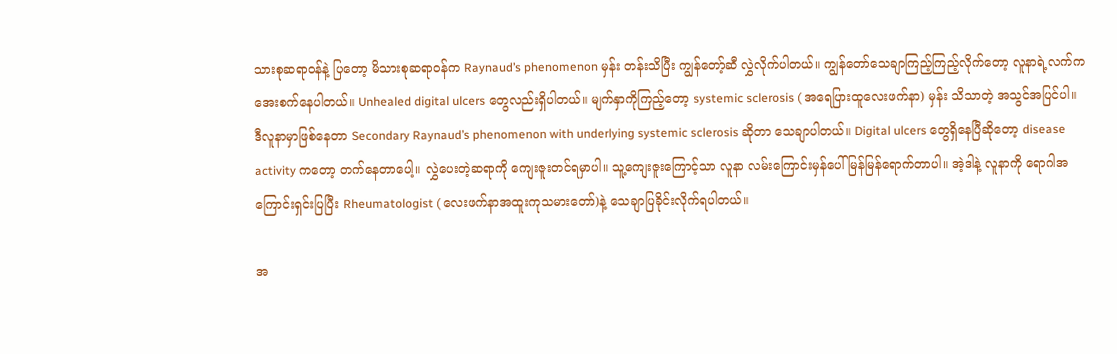သားစုဆရာဝန်နဲ့ ပြတော့ မိသားစုဆရာဝန်က Raynaud’s phenomenon မှန်း တန်းသိပြီး ကျွန်တော့်ဆီ လွှဲလိုက်ပါတယ်။ ကျွန်တော်သေချာကြည့်ကြည့်လိုက်တော့ လူနာရဲ့လက်က အေးစက်နေပါတယ်။ Unhealed digital ulcers တွေလည်းရှိပါတယ်။ မျက်နှာကိုကြည့်တော့ systemic sclerosis ( အရေပြားထူလေးဖက်နာ) မှန်း သိသာတဲ့ အသွင်အပြင်ပါ။ ဒီလူနာမှာဖြစ်နေတာ Secondary Raynaud’s phenomenon with underlying systemic sclerosis ဆိုတာ သေချာပါတယ်။ Digital ulcers တွေရှိနေပြီဆိုတော့ disease activity ကတော့ တက်နေတာပေါ့။ လွှဲပေးတဲ့ဆရာကို ကျေးဇူးတင်ရမှာပါ။ သူ့ကျေးဇူးကြောင့်သာ လူနာ လမ်းကြောင်းမှန်ပေါ် မြန်မြန်ရောက်တာပါ။ အဲ့ဒါနဲ့ လူနာကို ရောဂါအကြောင်းရှင်းပြပြီး Rheumatologist ( လေးဖက်နာအထူးကုသမားတော်)နဲ့ သေချာပြခိုင်းလိုက်ရပါတယ်။

အ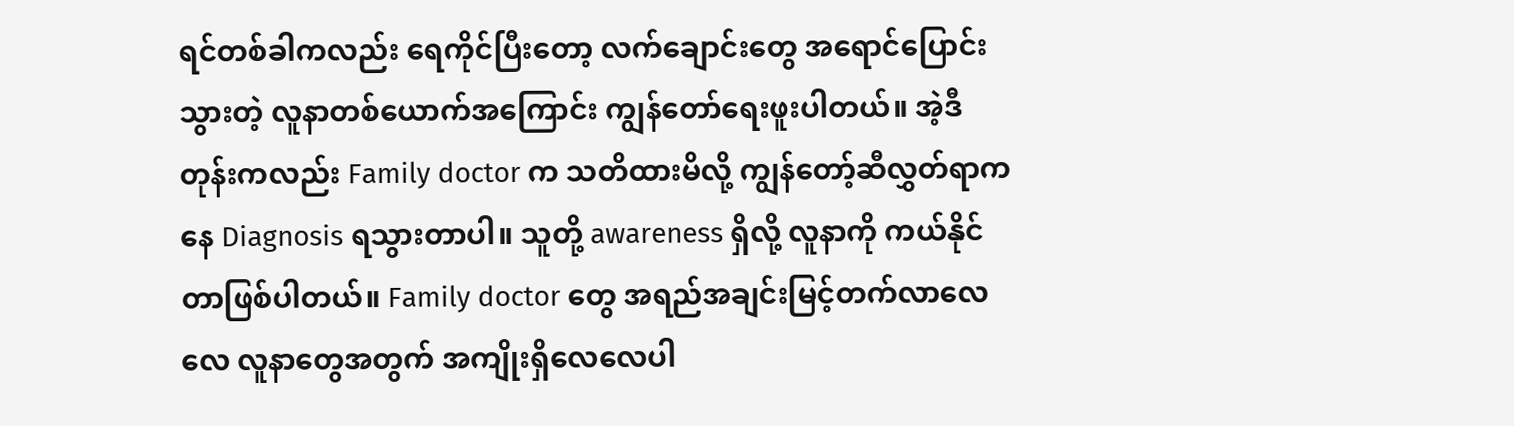ရင်တစ်ခါကလည်း ရေကိုင်ပြီးတော့ လက်ချောင်းတွေ အရောင်ပြောင်းသွားတဲ့ လူနာတစ်ယောက်အကြောင်း ကျွန်တော်ရေးဖူးပါတယ်။ အဲ့ဒီတုန်းကလည်း Family doctor က သတိထားမိလို့ ကျွန်တော့်ဆီလွှတ်ရာကနေ Diagnosis ရသွားတာပါ။ သူတို့ awareness ရှိလို့ လူနာကို ကယ်နိုင်တာဖြစ်ပါတယ်။ Family doctor တွေ အရည်အချင်းမြင့်တက်လာလေလေ လူနာတွေအတွက် အကျိုးရှိလေလေပါ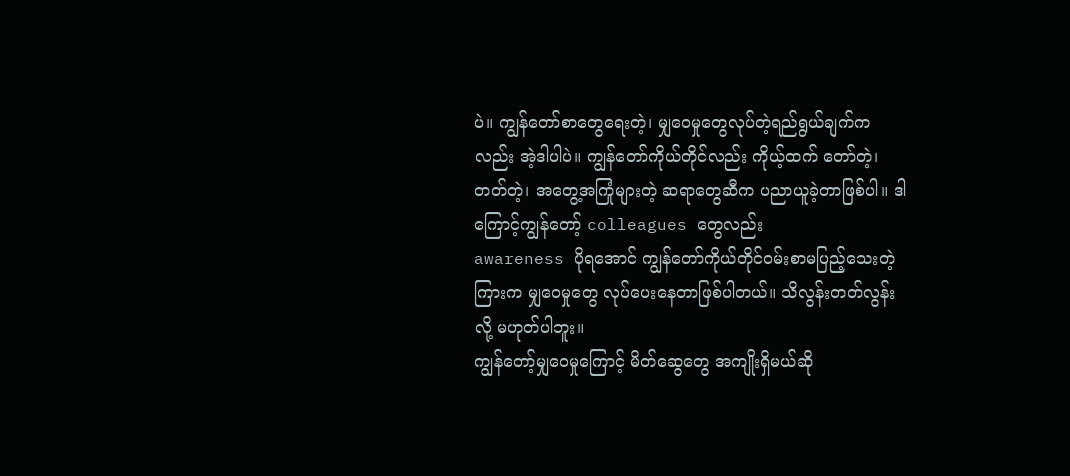ပဲ။ ကျွန်တော်စာတွေရေးတဲ့၊ မျှဝေမှုတွေလုပ်တဲ့ရည်ရွယ်ချက်ကလည်း အဲ့ဒါပါပဲ။ ကျွန်တော်ကိုယ်တိုင်လည်း ကိုယ့်ထက် တော်တဲ့၊တတ်တဲ့၊ အတွေ့အကြုံများတဲ့ ဆရာတွေဆီက ပညာယူခဲ့တာဖြစ်ပါ။ ဒါကြောင့်ကျွန်တော့် colleagues တွေလည်း
awareness ပိုရအောင် ကျွန်တော်ကိုယ်တိုင်ဝမ်းစာမပြည့်သေးတဲ့ကြားက မျှဝေမှုတွေ လုပ်ပေးနေတာဖြစ်ပါတယ်။ သိလွန်းတတ်လွန်းလို့ မဟုတ်ပါဘူး။
ကျွန်တော့်မျှဝေမှုကြောင့် မိတ်ဆွေတွေ အကျိုးရှိမယ်ဆို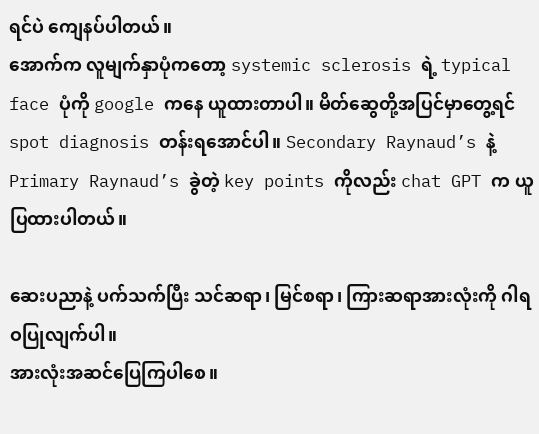ရင်ပဲ ကျေနပ်ပါတယ်။
အောက်က လူမျက်နှာပုံကတော့ systemic sclerosis ရဲ့ typical face ပုံကို google ကနေ ယူထားတာပါ။ မိတ်ဆွေတို့အပြင်မှာတွေ့ရင် spot diagnosis တန်းရအောင်ပါ။ Secondary Raynaud’s နဲ့ Primary Raynaud’s ခွဲတဲ့ key points ကိုလည်း chat GPT က ယူပြထားပါတယ်။

ဆေးပညာနဲ့ ပက်သက်ပြီး သင်ဆရာ၊ မြင်စရာ၊ ကြားဆရာအားလုံးကို ဂါရဝပြုလျက်ပါ။
အားလုံးအဆင်ပြေကြပါစေ။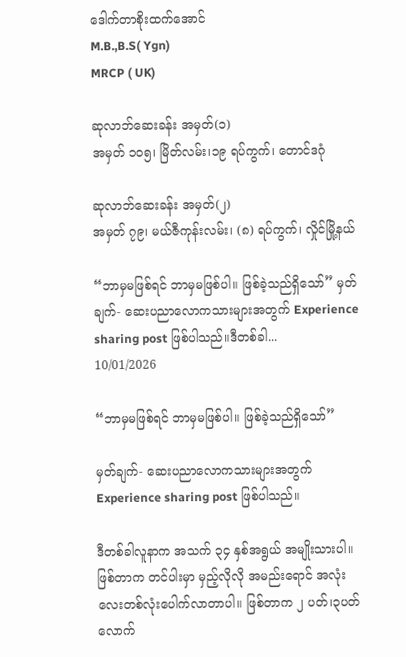ဒေါက်တာစိုးထက်အောင်
M.B.,B.S( Ygn)
MRCP ( UK)

ဆုလာဘ်ဆေးခန်း အမှတ်(၁)
အမှတ် ၁၀၅၊ မြိတ်လမ်း၊၁၉ ရပ်ကွက်၊ တောင်ဒဂုံ

ဆုလာဘ်ဆေးခန်း အမှတ်(၂)
အမှတ် ၇၉၊ မယ်ဇီကုန်းလမ်း၊ (၈) ရပ်ကွက်၊ လှိုင်မြို့နယ်

“ဘာမှမဖြစ်ရင် ဘာမှမဖြစ်ပါ။ ဖြစ်ခဲ့သည်ရှိသော်” မှတ်ချက်- ဆေးပညာလောကသားများအတွက် Experience sharing post ဖြစ်ပါသည်။ဒီတစ်ခါ...
10/01/2026

“ဘာမှမဖြစ်ရင် ဘာမှမဖြစ်ပါ။ ဖြစ်ခဲ့သည်ရှိသော်”

မှတ်ချက်- ဆေးပညာလောကသားများအတွက် Experience sharing post ဖြစ်ပါသည်။

ဒီတစ်ခါလူနာက အသက် ၃၄ နှစ်အရွယ် အမျိုးသားပါ။ ဖြစ်တာက တင်ပါးမှာ မှည့်လိုလို အမည်းရောင် အလုံးလေးတစ်လုံးပေါက်လာတာပါ။ ဖြစ်တာက ၂ ပတ်၊၃ပတ်လောက်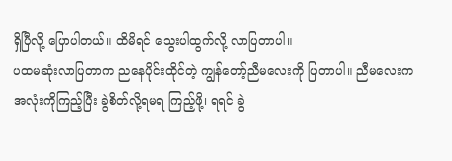ရှိပြီလို့ ပြောပါတယ်။ ထိမိရင် သွေးပါထွက်လို့ လာပြတာပါ။
ပထမဆုံးလာပြတာက ညနေပိုင်းထိုင်တဲ့ ကျွန်တော့်ညီမလေးကို ပြတာပါ။ ညီမလေးက အလုံးကိုကြည့်ပြီး ခွဲစိတ်လို့ရမရ ကြည့်ဖို့၊ ရရင် ခွဲ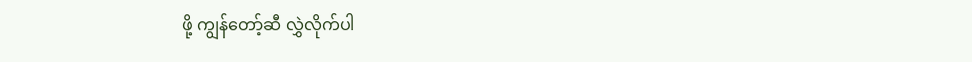ဖို့ ကျွန်တော့်ဆီ လွှဲလိုက်ပါ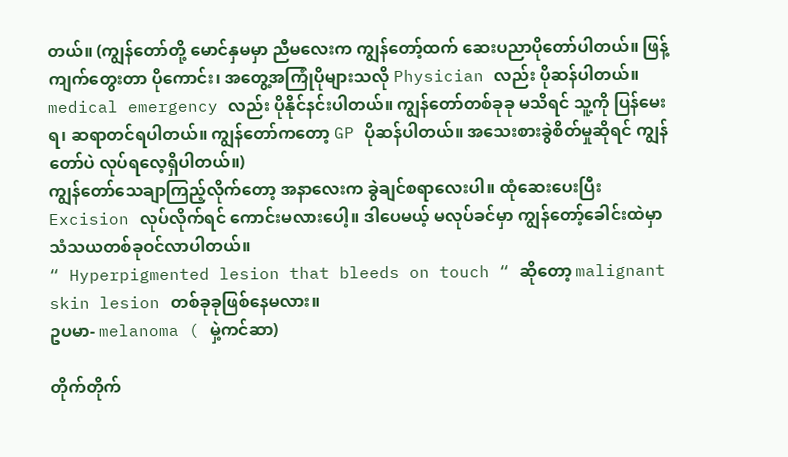တယ်။ (ကျွန်တော်တို့ မောင်နှမမှာ ညီမလေးက ကျွန်တော့်ထက် ဆေးပညာပိုတော်ပါတယ်။ ဖြန့်ကျက်တွေးတာ ပိုကောင်း၊ အတွေ့အကြုံပိုများသလို Physician လည်း ပိုဆန်ပါတယ်။ medical emergency လည်း ပိုနိုင်နင်းပါတယ်။ ကျွန်တော်တစ်ခုခု မသိရင် သူ့ကို ပြန်မေးရ၊ ဆရာတင်ရပါတယ်။ ကျွန်တော်ကတော့ GP ပိုဆန်ပါတယ်။ အသေးစားခွဲစိတ်မှုဆိုရင် ကျွန်တော်ပဲ လုပ်ရလေ့ရှိပါတယ်။)
ကျွန်တော်သေချာကြည့်လိုက်တော့ အနာလေးက ခွဲချင်စရာလေးပါ။ ထုံဆေးပေးပြီး Excision လုပ်လိုက်ရင် ကောင်းမလားပေါ့။ ဒါပေမယ့် မလုပ်ခင်မှာ ကျွန်တော့်ခေါင်းထဲမှာ သံသယတစ်ခုဝင်လာပါတယ်။
“ Hyperpigmented lesion that bleeds on touch “ ဆိုတော့ malignant skin lesion တစ်ခုခုဖြစ်နေမလား။
ဥပမာ- melanoma ( မှဲ့ကင်ဆာ)

တိုက်တိုက်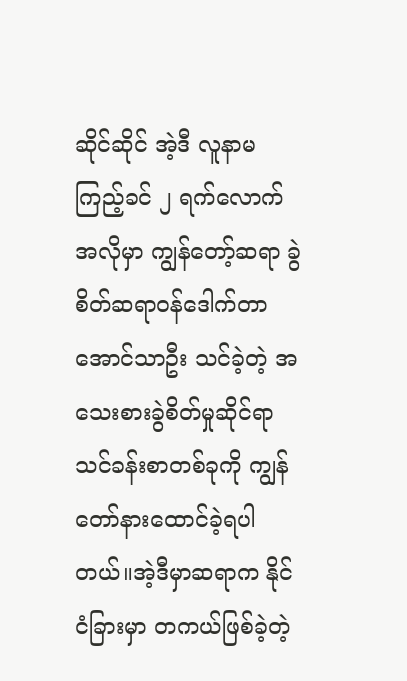ဆိုင်ဆိုင် အဲ့ဒီ လူနာမကြည့်ခင် ၂ ရက်လောက်အလိုမှာ ကျွန်တော့်ဆရာ ခွဲစိတ်ဆရာဝန်ဒေါက်တာအောင်သာဦး သင်ခဲ့တဲ့ အသေးစားခွဲစိတ်မှုဆိုင်ရာသင်ခန်းစာတစ်ခုကို ကျွန်တော်နားထောင်ခဲ့ရပါတယ်။အဲ့ဒီမှာဆရာက နိုင်ငံခြားမှာ တကယ်ဖြစ်ခဲ့တဲ့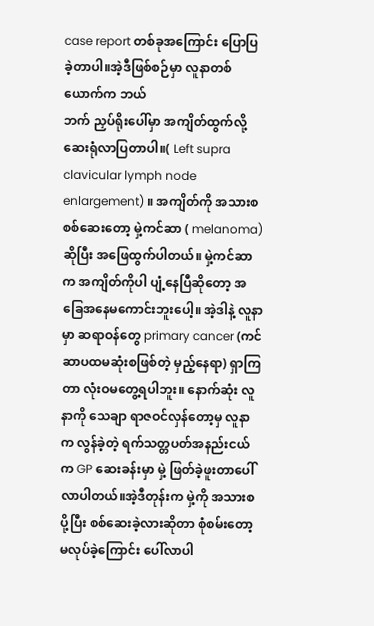case report တစ်ခုအကြောင်း ပြောပြခဲ့တာပါ။အဲ့ဒီဖြစ်စဉ်မှာ လူနာတစ်ယောက်က ဘယ်
ဘက် ညှပ်ရိုးပေါ်မှာ အကျိတ်ထွက်လို့ ဆေးရုံလာပြတာပါ။( Left supra clavicular lymph node enlargement) ။ အကျိတ်ကို အသားစ စစ်ဆေးတော့ မှဲ့ကင်ဆာ ( melanoma) ဆိုပြီး အဖြေထွက်ပါတယ်။ မှဲ့ကင်ဆာက အကျိတ်ကိုပါ ပျံ့နေပြီဆိုတော့ အခြေအနေမကောင်းဘူးပေါ့။ အဲ့ဒါနဲ့ လူနာမှာ ဆရာဝန်တွေ primary cancer (ကင်ဆာပထမဆုံးစဖြစ်တဲ့ မှည့်နေရာ) ရှာကြတာ လုံးဝမတွေ့ရပါဘူး။ နောက်ဆုံး လူနာကို သေချာ ရာဇဝင်လှန်တော့မှ လူနာက လွန်ခဲ့တဲ့ ရက်သတ္တပတ်အနည်းငယ်က GP ဆေးခန်းမှာ မှဲ့ ဖြတ်ခဲ့ဖူးတာပေါ်လာပါတယ်။အဲ့ဒီတုန်းက မှဲ့ကို အသားစ ပို့ပြီး စစ်ဆေးခဲ့လားဆိုတာ စုံစမ်းတော့ မလုပ်ခဲ့ကြောင်း ပေါ်လာပါ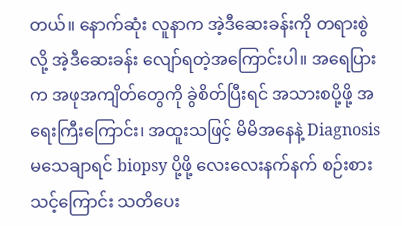တယ်။ နောက်ဆုံး လူနာက အဲ့ဒီဆေးခန်းကို တရားစွဲလို့ အဲ့ဒီဆေးခန်း လျော်ရတဲ့အကြောင်းပါ။ အရေပြားက အဖုအကျိတ်တွေကို ခွဲစိတ်ပြီးရင် အသားစပို့ဖို့ အရေးကြီးကြောင်း၊ အထူးသဖြင့် မိမိအနေနဲ့ Diagnosis မသေချာရင် biopsy ပို့ဖို့ လေးလေးနက်နက် စဉ်းစားသင့်ကြောင်း သတိပေး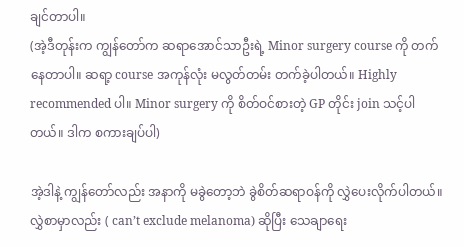ချင်တာပါ။
(အဲ့ဒီတုန်းက ကျွန်တော်က ဆရာအောင်သာဦးရဲ့ Minor surgery course ကို တက်နေတာပါ။ ဆရာ့ course အကုန်လုံး မလွတ်တမ်း တက်ခဲ့ပါတယ်။ Highly recommended ပါ။ Minor surgery ကို စိတ်ဝင်စားတဲ့ GP တိုင်း join သင့်ပါတယ်။ ဒါက စကားချပ်ပါ)

အဲ့ဒါနဲ့ ကျွန်တော်လည်း အနာကို မခွဲတော့ဘဲ ခွဲစိတ်ဆရာဝန်ကို လွှဲပေးလိုက်ပါတယ်။ လွှဲစာမှာလည်း ( can’t exclude melanoma) ဆိုပြီး သေချာရေး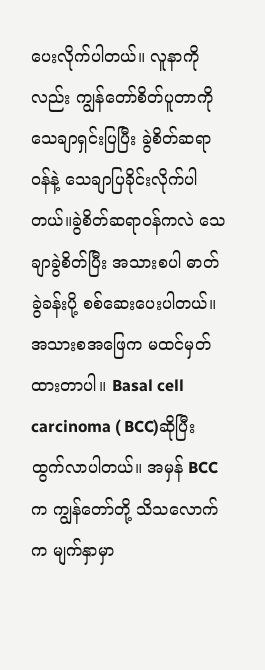ပေးလိုက်ပါတယ်။ လူနာကိုလည်း ကျွန်တော်စိတ်ပူတာကို သေချာရှင်းပြပြီး ခွဲစိတ်ဆရာဝန်နဲ့ သေချာပြခိုင်းလိုက်ပါတယ်။ခွဲစိတ်ဆရာဝန်ကလဲ သေချာခွဲစိတ်ပြီး အသားစပါ ဓာတ်ခွဲခန်းပို့ စစ်ဆေးပေးပါတယ်။ အသားစအဖြေက မထင်မှတ်ထားတာပါ။ Basal cell carcinoma ( BCC)ဆိုပြီး ထွက်လာပါတယ်။ အမှန် BCC က ကျွန်တော်တို့ သိသလောက်က မျက်နှာမှာ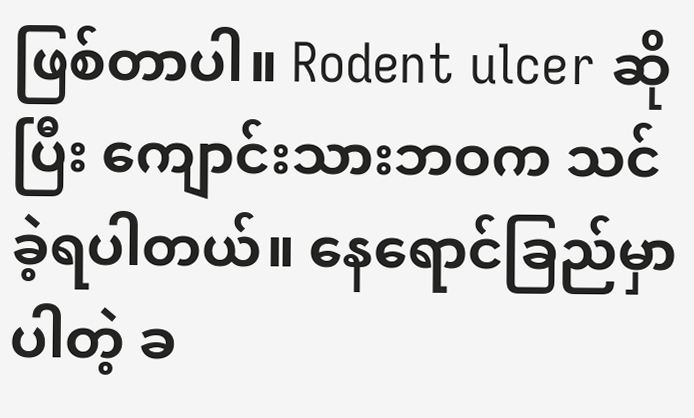ဖြစ်တာပါ။ Rodent ulcer ဆိုပြီး ကျောင်းသားဘဝက သင်ခဲ့ရပါတယ်။ နေရောင်ခြည်မှာပါတဲ့ ခ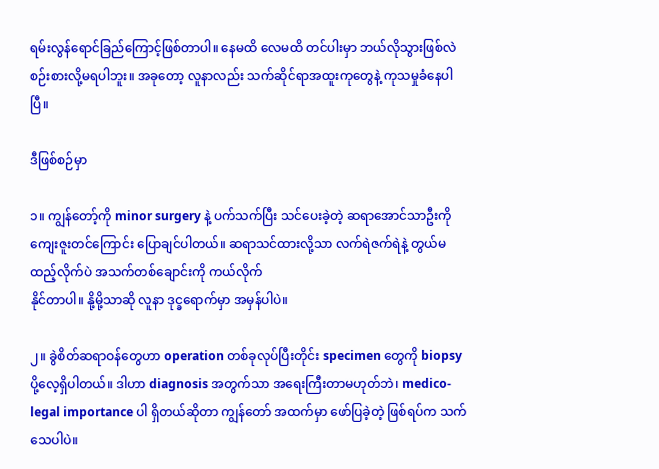ရမ်းလွန်ရောင်ခြည်ကြောင့်ဖြစ်တာပါ။ နေမထိ လေမထိ တင်ပါးမှာ ဘယ်လိုသွားဖြစ်လဲ စဉ်းစားလို့မရပါဘူး။ အခုတော့ လူနာလည်း သက်ဆိုင်ရာအထူးကုတွေနဲ့ ကုသမှုခံနေပါပြီ။

ဒီဖြစ်စဉ်မှာ

၁။ ကျွန်တော့်ကို minor surgery နဲ့ ပက်သက်ပြီး သင်ပေးခဲ့တဲ့ ဆရာအောင်သာဦးကို ကျေးဇူးတင်ကြောင်း ပြောချင်ပါတယ်။ ဆရာသင်ထားလို့သာ လက်ရဲဇက်ရဲနဲ့ တွယ်မထည့်လိုက်ပဲ အသက်တစ်ချောင်းကို ကယ်လိုက်
နိုင်တာပါ။ နို့မို့သာဆို လူနာ ဒုင္ခရောက်မှာ အမှန်ပါပဲ။

၂။ ခွဲစိတ်ဆရာဝန်တွေဟာ operation တစ်ခုလုပ်ပြီးတိုင်း specimen တွေကို biopsy ပို့လေ့ရှိပါတယ်။ ဒါဟာ diagnosis အတွက်သာ အရေးကြီးတာမဟုတ်ဘဲ၊ medico-legal importance ပါ ရှိတယ်ဆိုတာ ကျွန်တော် အထက်မှာ ဖော်ပြခဲ့တဲ့ ဖြစ်ရပ်က သက်သေပါပဲ။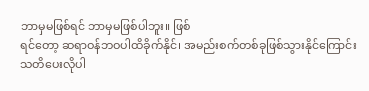ဘာမှမဖြစ်ရင် ဘာမှမဖြစ်ပါဘူး။ ဖြစ်
ရင်တော့ ဆရာဝန်ဘဝပါထိခိုက်နိုင်၊ အမည်းစက်တစ်ခုဖြစ်သွားနိုင်ကြောင်း သတိပေးလိုပါ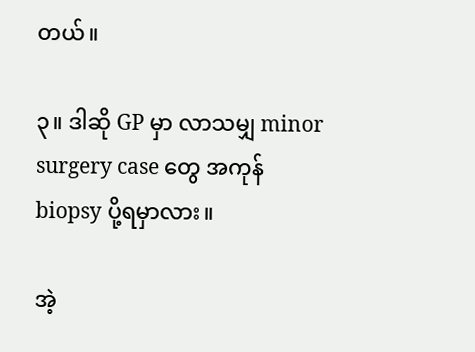တယ်။

၃။ ဒါဆို GP မှာ လာသမျှ minor surgery case တွေ အကုန် biopsy ပို့ရမှာလား။

အဲ့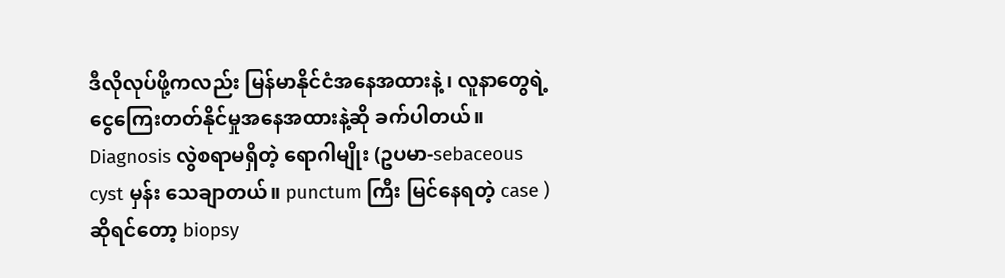ဒီလိုလုပ်ဖို့ကလည်း မြန်မာနိုင်ငံအနေအထားနဲ့ ၊ လူနာတွေရဲ့ ငွေကြေးတတ်နိုင်မှုအနေအထားနဲ့ဆို ခက်ပါတယ်။ Diagnosis လွဲစရာမရှိတဲ့ ရောဂါမျိုး (ဥပမာ-sebaceous cyst မှန်း သေချာတယ်။ punctum ကြီး မြင်နေရတဲ့ case ) ဆိုရင်တော့ biopsy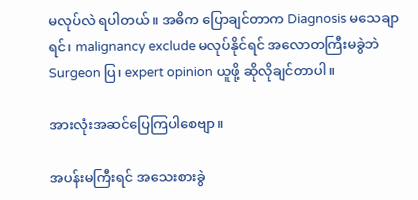မလုပ်လဲ ရပါတယ်။ အဓိက ပြောချင်တာက Diagnosis မသေချာရင်၊ malignancy exclude မလုပ်နိုင်ရင် အလောတကြီးမခွဲဘဲ Surgeon ပြ၊ expert opinion ယူဖို့ ဆိုလိုချင်တာပါ။

အားလုံးအဆင်ပြေကြပါစေဗျာ။

အပန်းမကြီးရင် အသေးစားခွဲ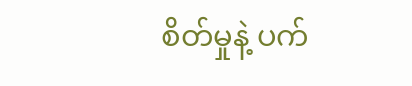စိတ်မှုနဲ့ ပက်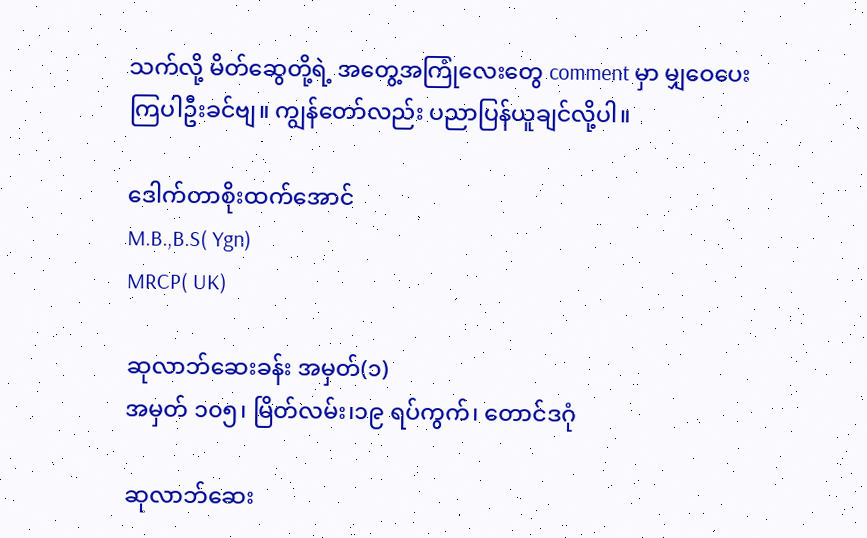သက်လို့ မိတ်ဆွေတို့ရဲ့ အတွေ့အကြုံလေးတွေ comment မှာ မျှဝေပေးကြပါဦးခင်ဗျ။ ကျွန်တော်လည်း ပညာပြန်ယူချင်လို့ပါ။

ဒေါက်တာစိုးထက်အောင်
M.B.,B.S( Ygn)
MRCP( UK)

ဆုလာဘ်ဆေးခန်း အမှတ်(၁)
အမှတ် ၁၀၅၊ မြိတ်လမ်း၊၁၉ ရပ်ကွက်၊ တောင်ဒဂုံ

ဆုလာဘ်ဆေး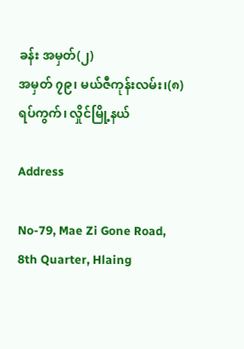ခန်း အမှတ်(၂)
အမှတ် ၇၉၊ မယ်ဇီကုန်းလမ်း၊(၈) ရပ်ကွက်၊ လှိုင်မြို့နယ်

Address

No-79, Mae Zi Gone Road, 8th Quarter, Hlaing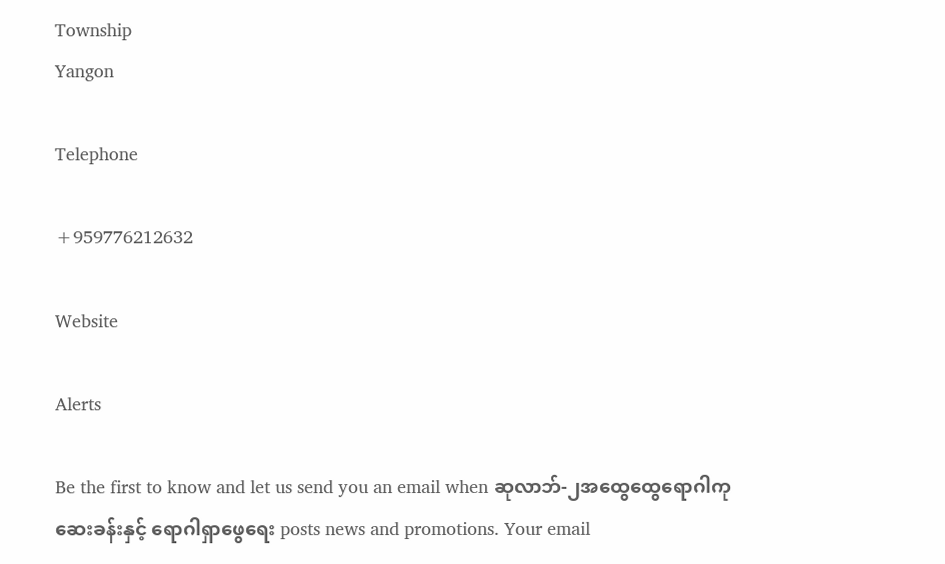Township
Yangon

Telephone

+959776212632

Website

Alerts

Be the first to know and let us send you an email when ဆုလာဘ်-၂အထွေထွေရောဂါကုဆေးခန်းနှင့် ရောဂါရှာဖွေရေး posts news and promotions. Your email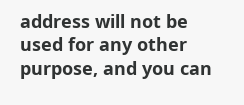address will not be used for any other purpose, and you can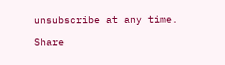unsubscribe at any time.

Share